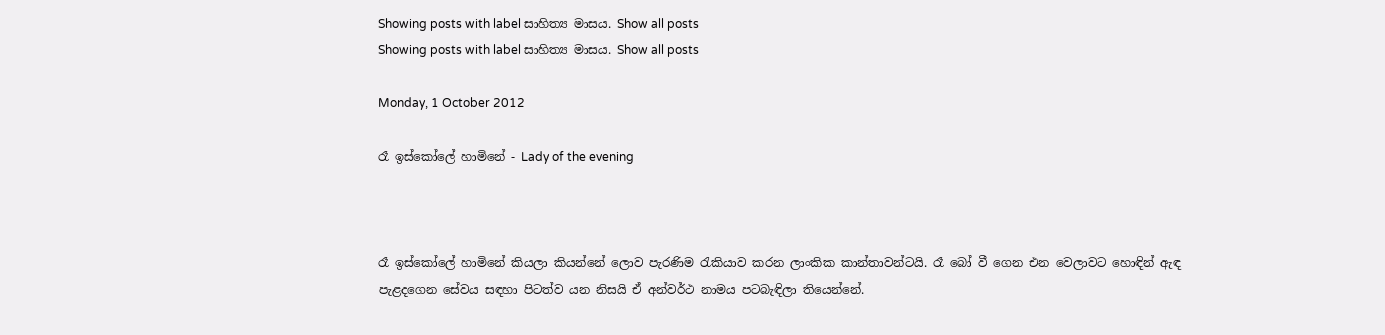Showing posts with label සාහිත්‍ය මාසය. Show all posts
Showing posts with label සාහිත්‍ය මාසය. Show all posts

Monday, 1 October 2012

රෑ ඉස්කෝලේ හාමිනේ - Lady of the evening



රෑ ඉස්කෝලේ හාමිනේ කියලා කියන්නේ ලොව පැරණිම රැකියාව කරන ලාංකික කාන්තාවන්ටයි. රෑ බෝ වී ගෙන එන වෙලාවට හොඳින් ඇඳ පැළදගෙන සේවය සඳහා පිටත්ව යන නිසයි ඒ අන්වර්ථ නාමය පටබැඳිලා තියෙන්නේ.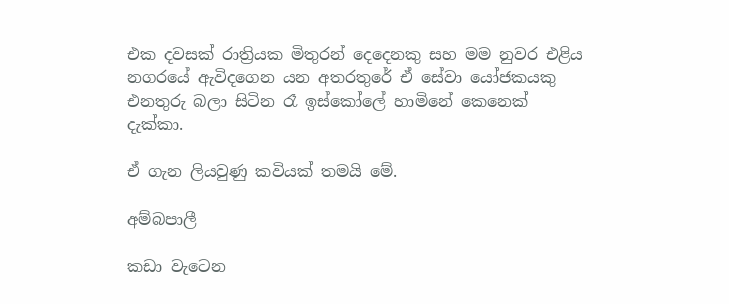එක දවසක් රාත්‍රියක මිතුරන් දෙදෙනකු සහ මම නුවර එළිය නගරයේ ඇවිදගෙන යන අතරතුරේ ඒ සේවා යෝජකයකු එනතුරු බලා සිටින රෑ ඉස්කෝලේ හාමිනේ කෙනෙක් දැක්කා.

ඒ ගැන ලියවුණු කවියක් තමයි මේ.

අම්බපාලී

කඩා වැටෙන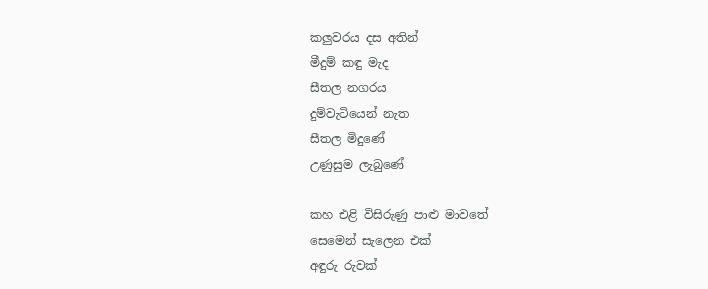කලුවරය දස අතින්
මීදුම් කඳු මැද
සීතල නගරය
දුම්වැටියෙන් නැත
සීතල මිදුණේ
උණුසුම ලැබුණේ

කහ එළි විසිරුණු පාළු මාවතේ
සෙමෙන් සැලෙන එක්
අඳුරු රුවක්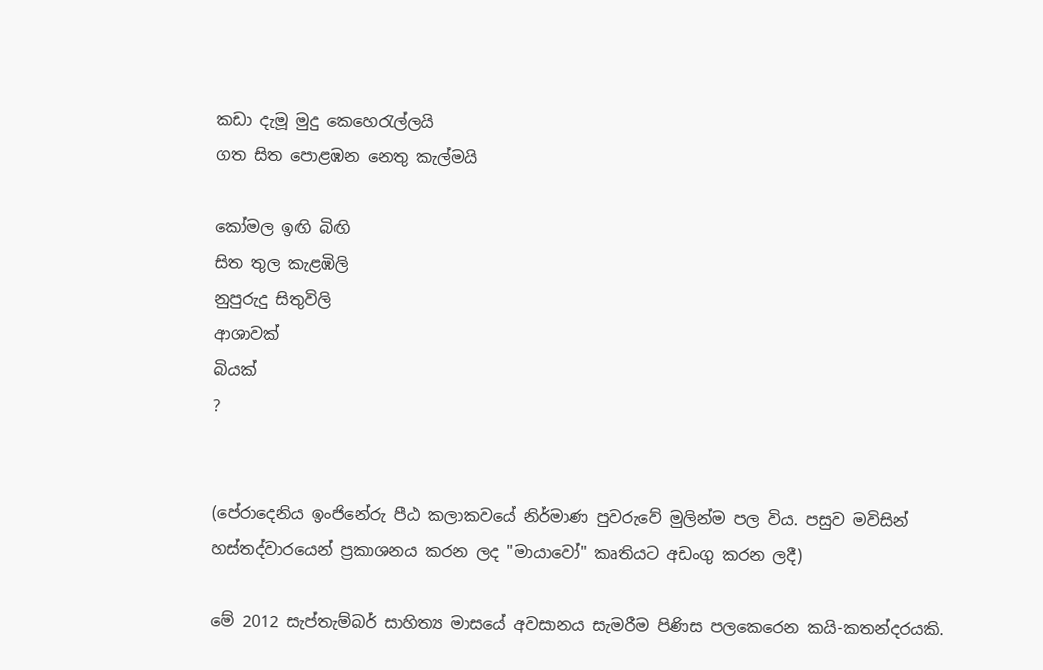කඩා දැමූ මුදු කෙහෙරැල්ලයි
ගත සිත පොළඹන නෙතු කැල්මයි

කෝමල ඉඟි බිඟි
සිත තුල කැළඹිලි
නුපුරුදු සිතුවිලි
ආශාවක්
බියක්
?


(පේරාදෙනිය ඉංජිනේරු පීඨ කලාකවයේ නිර්මාණ පුවරුවේ මුලින්ම පල විය. පසුව මවිසින් හස්තද්වාරයෙන් ප්‍රකාශනය කරන ලද "මායාවෝ" කෘතියට අඩංගු කරන ලදී)

මේ 2012 සැප්තැම්බර් සාහිත්‍ය මාසයේ අවසානය සැමරීම පිණිස පලකෙරෙන කයි-කතන්දරයකි.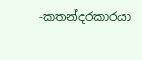-කතන්දරකාරයා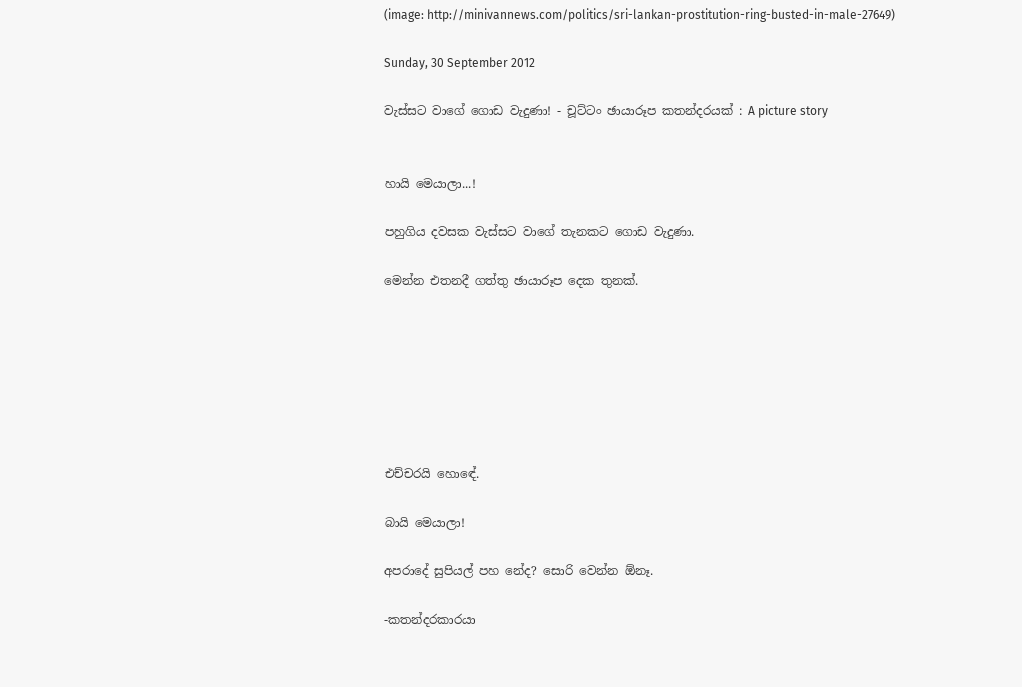(image: http://minivannews.com/politics/sri-lankan-prostitution-ring-busted-in-male-27649)

Sunday, 30 September 2012

වැස්සට වාගේ ගොඩ වැදුණා! - චූට්ටං ඡායාරූප කතන්දරයක් : A picture story


හායි මෙයාලා...!

පහුගිය දවසක වැස්සට වාගේ තැනකට ගොඩ වැදුණා.

මෙන්න එතනදී ගත්තු ඡායාරූප දෙක තුනක්.







එච්චරයි හොඳේ.

බායි මෙයාලා!

අපරාදේ සුපියල් පහ නේද? සොරි වෙන්න ඕනෑ.

-කතන්දරකාරයා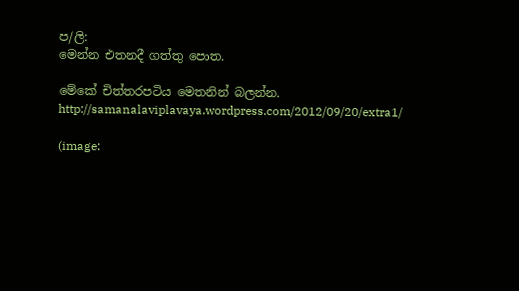ප/ලි:
මෙන්න එතනදී ගත්තු පොත.

මේකේ චිත්තරපටිය මෙතනින් බලන්න.
http://samanalaviplavaya.wordpress.com/2012/09/20/extra1/

(image: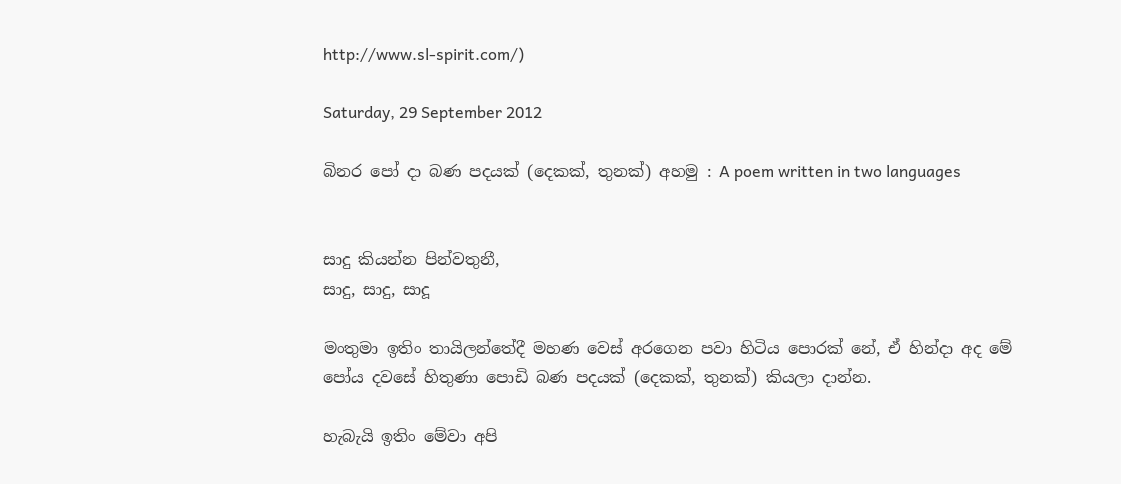http://www.sl-spirit.com/)

Saturday, 29 September 2012

බිනර පෝ දා බණ පදයක් (දෙකක්, තුනක්) අහමු : A poem written in two languages


සාදු කියන්න පින්වතුනී,
සාදු, සාදු, සාදූ

මංතුමා ඉතිං තායිලන්තේදී මහණ වෙස් අරගෙන පවා හිටිය පොරක් නේ, ඒ හින්දා අද මේ පෝය දවසේ හිතුණා පොඩි බණ පදයක් (දෙකක්, තුනක්) කියලා දාන්න.

හැබැයි ඉතිං මේවා අපි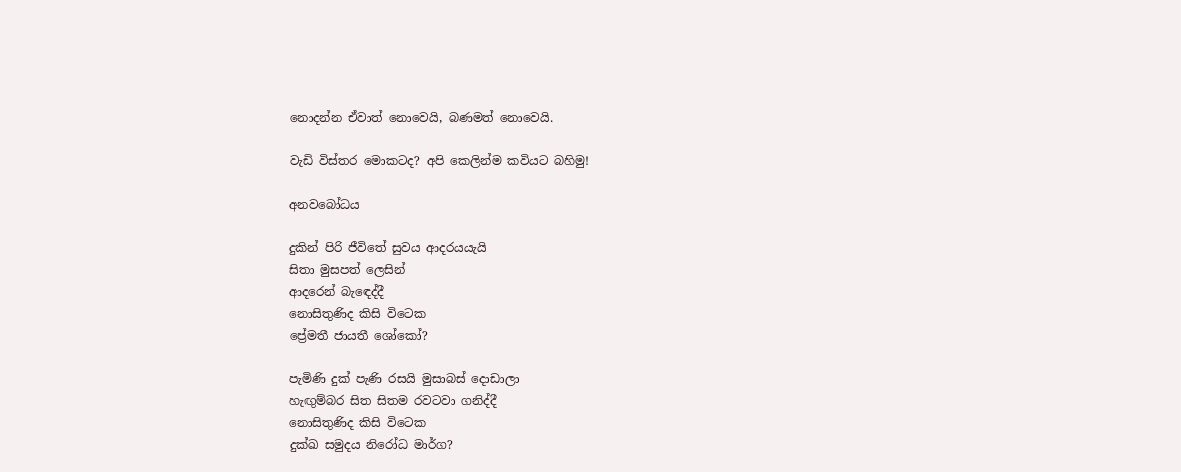නොදන්න ඒවාත් නොවෙයි, බණමත් නොවෙයි.

වැඩි විස්තර මොකටද? අපි කෙලින්ම කවියට බහිමු!

අනවබෝධය

දුකින් පිරි ජීවිතේ සුවය ආදරයයැයි
සිතා මුසපත් ලෙසින්
ආදරෙන් බැඳෙද්දී
නොසිතුණිද කිසි විටෙක
ප්‍රේමතී ජායතී ශෝකෝ?

පැමිණි දුක් පැණි රසයි මුසාබස් දොඩාලා
හැඟුම්බර සිත සිතම රවටවා ගනිද්දී
නොසිතුණිද කිසි විටෙක
දුක්ඛ සමුදය නිරෝධ මාර්ග?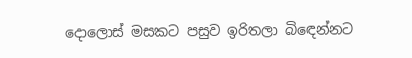දොලොස් මසකට පසුව ඉරිතලා බිඳෙන්නට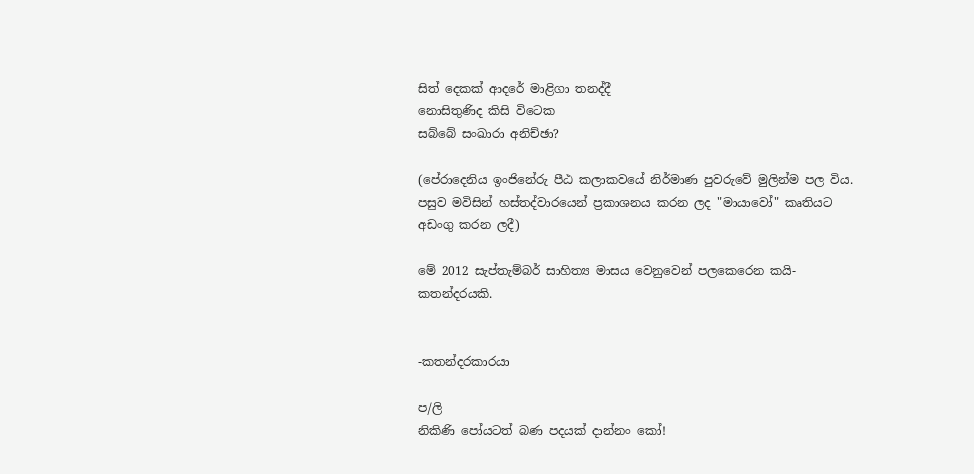සිත් දෙකක් ආදරේ මාළිගා තනද්දී
නොසිතුණිද කිසි විටෙක
සබ්බේ සංඛාරා අනිච්ඡා?

(පේරාදෙනිය ඉංජිනේරු පීඨ කලාකවයේ නිර්මාණ පුවරුවේ මුලින්ම පල විය. පසුව මවිසින් හස්තද්වාරයෙන් ප්‍රකාශනය කරන ලද "මායාවෝ" කෘතියට අඩංගු කරන ලදී)

මේ 2012 සැප්තැම්බර් සාහිත්‍ය මාසය වෙනුවෙන් පලකෙරෙන කයි-කතන්දරයකි.


-කතන්දරකාරයා

ප/ලි
නිකිණි පෝයටත් බණ පදයක් දාන්නං කෝ!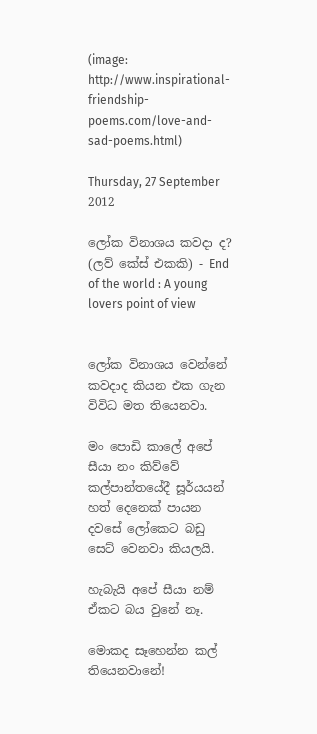(image: http://www.inspirational-friendship-poems.com/love-and-sad-poems.html)

Thursday, 27 September 2012

ලෝක විනාශය කවදා ද? (ලව් කේස් එකකි) - End of the world : A young lovers point of view


ලෝක විනාශය වෙන්නේ කවදාද කියන එක ගැන විවිධ මත තියෙනවා.

මං පොඩි කාලේ අපේ සීයා නං කිව්වේ කල්පාන්තයේදී සූර්යයන් හත් දෙනෙක් පායන දවසේ ලෝකෙට බඩු සෙට් වෙනවා කියලයි.

හැබැයි අපේ සීයා නම් ඒකට බය වුනේ නෑ.

මොකද සෑහෙන්න කල් තියෙනවානේ!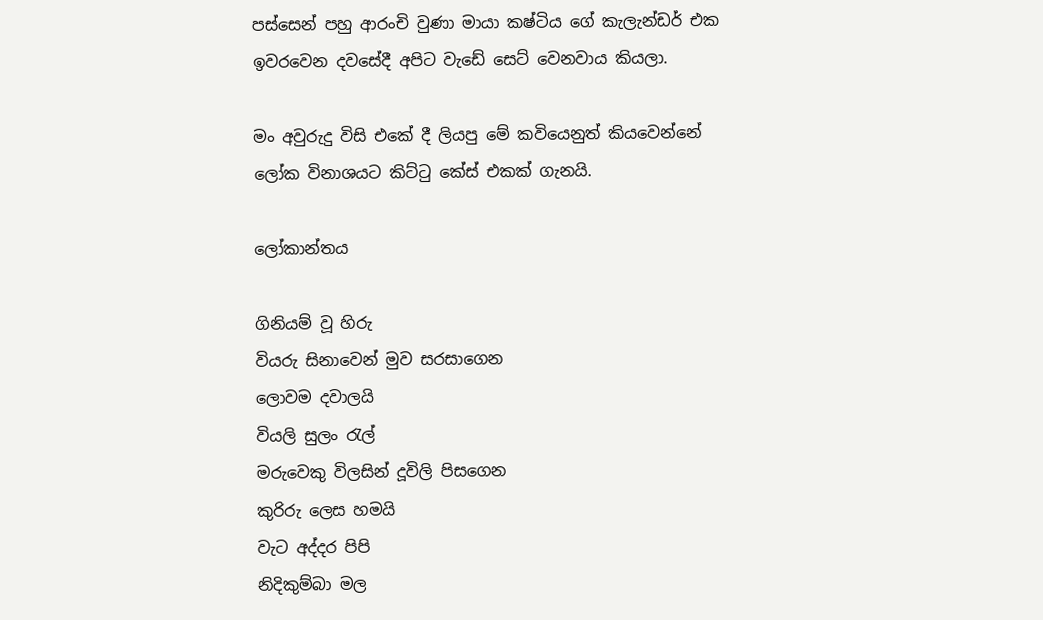පස්සෙන් පහු ආරංචි වුණා මායා කෂ්ටිය ගේ කැලැන්ඩර් එක ඉවරවෙන දවසේදී අපිට වැඩේ සෙට් වෙනවාය කියලා.

මං අවුරුදු විසි එකේ දී ලියපු මේ කවියෙනුත් කියවෙන්නේ ලෝක විනාශයට කිට්ටු කේස් එකක් ගැනයි.

ලෝකාන්තය

ගිනියම් වූ හිරු
වියරු සිනාවෙන් මුව සරසාගෙන
ලොවම දවාලයි
වියලි සුලං රැල්
මරුවෙකු විලසින් දූවිලි පිසගෙන
කුරිරු ලෙස හමයි
වැට අද්දර පිපි
නිදිකුම්බා මල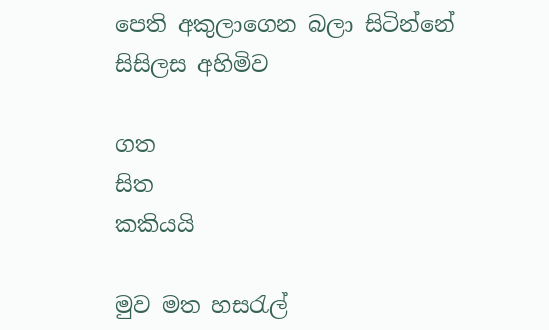පෙති අකුලාගෙන බලා සිටින්නේ
සිසිලස අහිමිව

ගත
සිත
කකියයි

මුව මත හසරැල්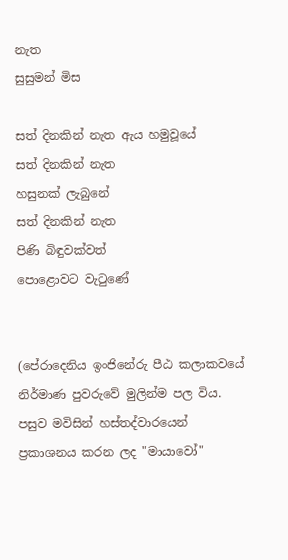නැත
සුසුමන් මිස

සත් දිනකින් නැත ඇය හමුවූයේ
සත් දිනකින් නැත
හසුනක් ලැබුනේ
සත් දිනකින් නැත
පිණි බිඳුවක්වත්
පොළොවට වැටුණේ


(පේරාදෙනිය ඉංජිනේරු පීඨ කලාකවයේ නිර්මාණ පුවරුවේ මුලින්ම පල විය. පසුව මවිසින් හස්තද්වාරයෙන් ප්‍රකාශනය කරන ලද "මායාවෝ"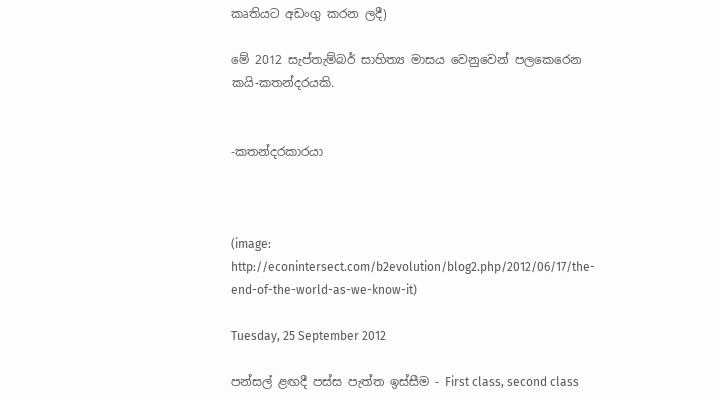කෘතියට අඩංගු කරන ලදී)

මේ 2012 සැප්තැම්බර් සාහිත්‍ය මාසය වෙනුවෙන් පලකෙරෙන කයි-කතන්දරයකි.


-කතන්දරකාරයා



(image: http://econintersect.com/b2evolution/blog2.php/2012/06/17/the-end-of-the-world-as-we-know-it)

Tuesday, 25 September 2012

පන්සල් ළඟදී පස්ස පැත්ත ඉස්සීම - First class, second class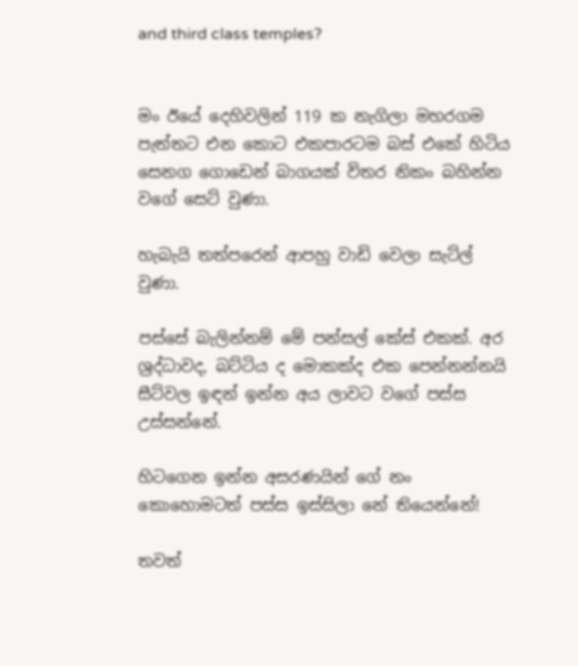and third class temples?


මං ඊයේ දෙහිවලින් 119 ක නැගිලා මහරගම පැත්තට එන කොට එකපාරටම බස් එකේ හිටිය සෙනග ගොඩෙන් බාගයක් විතර නිකං බහින්න වගේ සෙට් වුණා.

හැබැයි තත්පරෙන් ආපහු වාඩි වෙලා සැට්ල් වුණා.

පස්සේ බැලින්නම් මේ පන්සල් කේස් එකක්. අර ශ්‍රද්ධාවද, බට්ටිය ද මොකක්ද එක පෙන්නන්නයි සීට්වල ඉඳන් ඉන්න අය ලාවට වගේ පස්ස උස්සන්නේ.

හිටගෙන ඉන්න අසරණයින් ගේ නං කොහොමටත් පස්ස ඉස්සිලා නේ තියෙන්නේ!

තවත්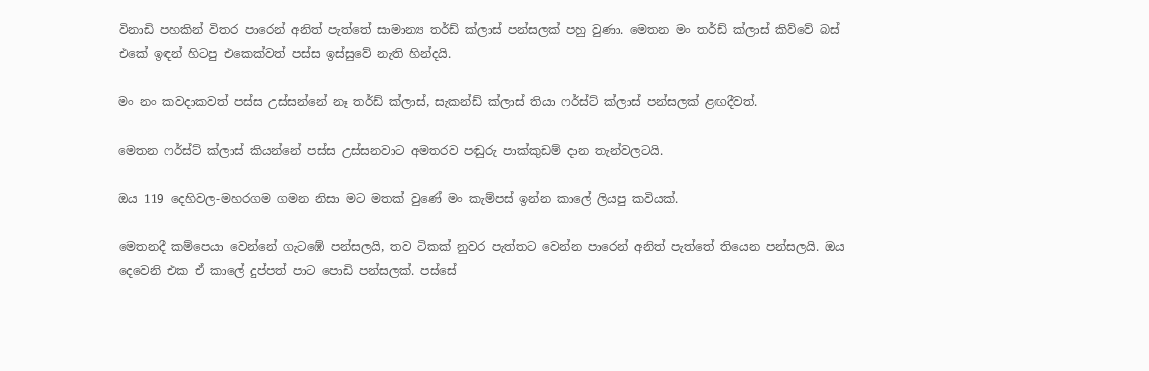විනාඩි පහකින් විතර පාරෙන් අනිත් පැත්තේ සාමාන්‍ය තර්ඩ් ක්ලාස් පන්සලක් පහු වුණා. මෙතන මං තර්ඩ් ක්ලාස් කිව්වේ බස් එකේ ඉඳන් හිටපු එකෙක්වත් පස්ස ඉස්සුවේ නැති හින්දයි.

මං නං කවදාකවත් පස්ස උස්සන්නේ නෑ තර්ඩ් ක්ලාස්, සැකන්ඩ් ක්ලාස් තියා ෆර්ස්ට් ක්ලාස් පන්සලක් ළඟදීවත්.

මෙතන ෆර්ස්ට් ක්ලාස් කියන්නේ පස්ස උස්සනවාට අමතරව පඬුරු පාක්කුඩම් දාන තැන්වලටයි.

ඔය 119 දෙහිවල-මහරගම ගමන නිසා මට මතක් වුණේ මං කැම්පස් ඉන්න කාලේ ලියපු කවියක්.

මෙතනදී කම්පෙයා වෙන්නේ ගැටඹේ පන්සලයි, තව ටිකක් නුවර පැත්තට වෙන්න පාරෙන් අනිත් පැත්තේ තියෙන පන්සලයි. ඔය දෙවෙනි එක ඒ කාලේ දුප්පත් පාට පොඩි පන්සලක්. පස්සේ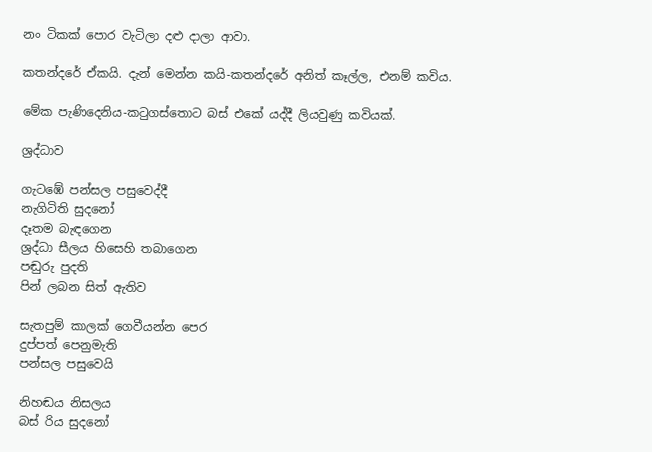නං ටිකක් පොර වැටිලා දළු දාලා ආවා.

කතන්දරේ ඒකයි. දැන් මෙන්න කයි-කතන්දරේ අනිත් කෑල්ල, එනම් කවිය.

මේක පැණිදෙනිය-කටුගස්තොට බස් එකේ යද්දී ලියවුණු කවියක්.

ශ්‍රද්ධාව

ගැටඹේ පන්සල පසුවෙද්දී
නැගිටිති සුදනෝ
දෑතම බැඳගෙන
ශ්‍රද්ධා සීලය හිසෙහි තබාගෙන
පඬුරු පුදති
පින් ලබන සිත් ඇතිව

සැතපුම් කාලක් ගෙවීයන්න පෙර
දුප්පත් පෙනුමැති
පන්සල පසුවෙයි

නිහඬය නිසලය
බස් රිය සුදනෝ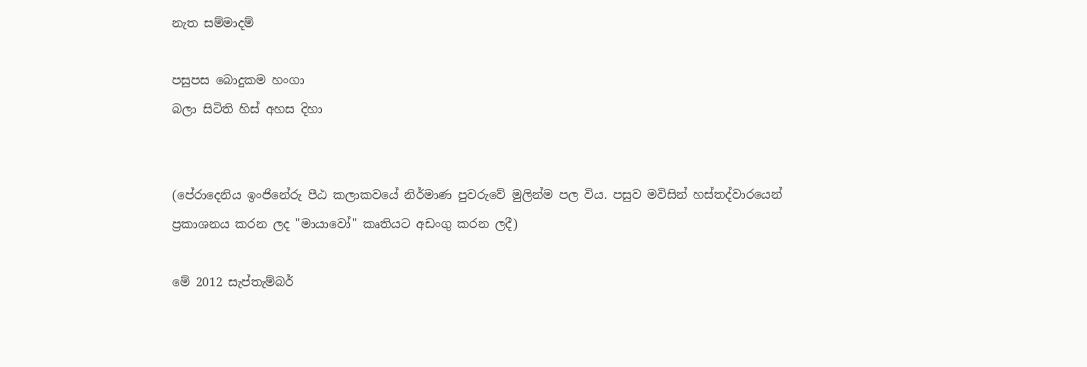නැත සම්මාදම්

පසුපස බොදුකම හංගා
බලා සිටිති හිස් අහස දිහා


(පේරාදෙනිය ඉංජිනේරු පීඨ කලාකවයේ නිර්මාණ පුවරුවේ මුලින්ම පල විය. පසුව මවිසින් හස්තද්වාරයෙන් ප්‍රකාශනය කරන ලද "මායාවෝ" කෘතියට අඩංගු කරන ලදී)

මේ 2012 සැප්තැම්බර්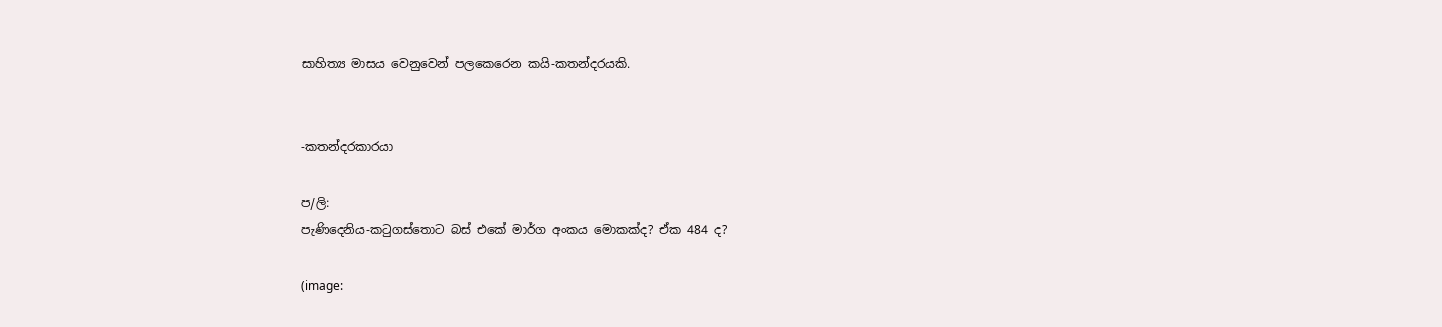සාහිත්‍ය මාසය වෙනුවෙන් පලකෙරෙන කයි-කතන්දරයකි.


-කතන්දරකාරයා

ප/ලි:
පැණිදෙනිය-කටුගස්තොට බස් එකේ මාර්ග අංකය මොකක්ද? ඒක 484 ද?

(image: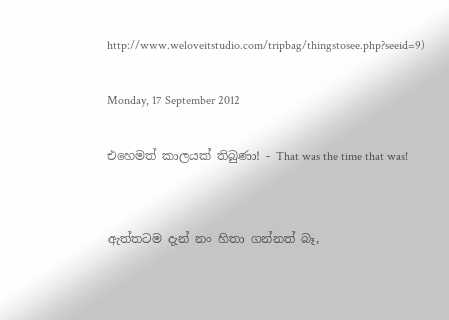http://www.weloveitstudio.com/tripbag/thingstosee.php?seeid=9)

Monday, 17 September 2012

එහෙමත් කාලයක් තිබුණා! - That was the time that was!


ඇත්තටම දැන් නං හිතා ගන්නත් බෑ,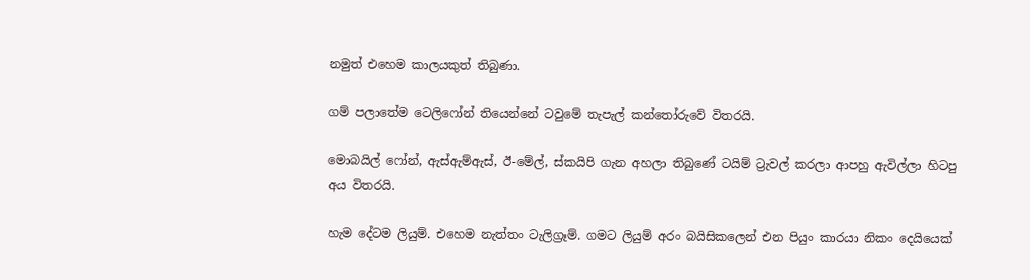නමුත් එහෙම කාලයකුත් තිබුණා.

ගම් පලාතේම ටෙලිෆෝන් තියෙන්නේ ටවුමේ තැපැල් කන්තෝරුවේ විතරයි.

මොබයිල් ෆෝන්, ඇස්ඇම්ඇස්, ඊ-මේල්, ස්කයිපි ගැන අහලා තිබුණේ ටයිම් ට්‍රැවල් කරලා ආපහු ඇවිල්ලා හිටපු අය විතරයි.

හැම දේටම ලියුම්. එහෙම නැත්තං ටැලිග්‍රෑම්. ගමට ලියුම් අරං බයිසිකලෙන් එන පියුං කාරයා නිකං දෙයියෙක්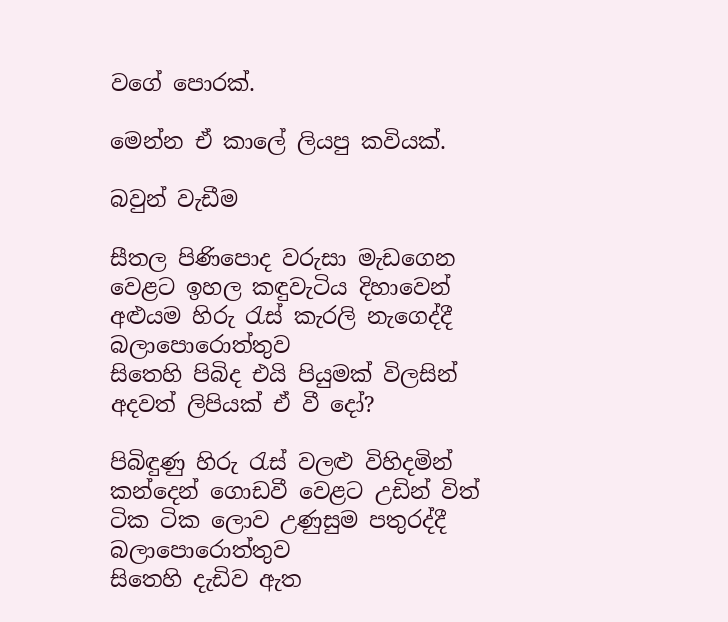වගේ පොරක්.

මෙන්න ඒ කාලේ ලියපු කවියක්.

බවුන් වැඩීම

සීතල පිණිපොද වරුසා මැඩගෙන
වෙළට ඉහල කඳුවැටිය දිහාවෙන්
අළුයම හිරු රැස් කැරලි නැගෙද්දී
බලාපොරොත්තුව
සිතෙහි පිබිද එයි පියුමක් විලසින්
අදවත් ලිපියක් ඒ වී දෝ?

පිබිඳුණු හිරු රැස් වලළු විහිදමින්
කන්දෙන් ගොඩවී වෙළට උඩින් විත්
ටික ටික ලොව උණුසුම පතුරද්දී
බලාපොරොත්තුව
සිතෙහි දැඩිව ඇත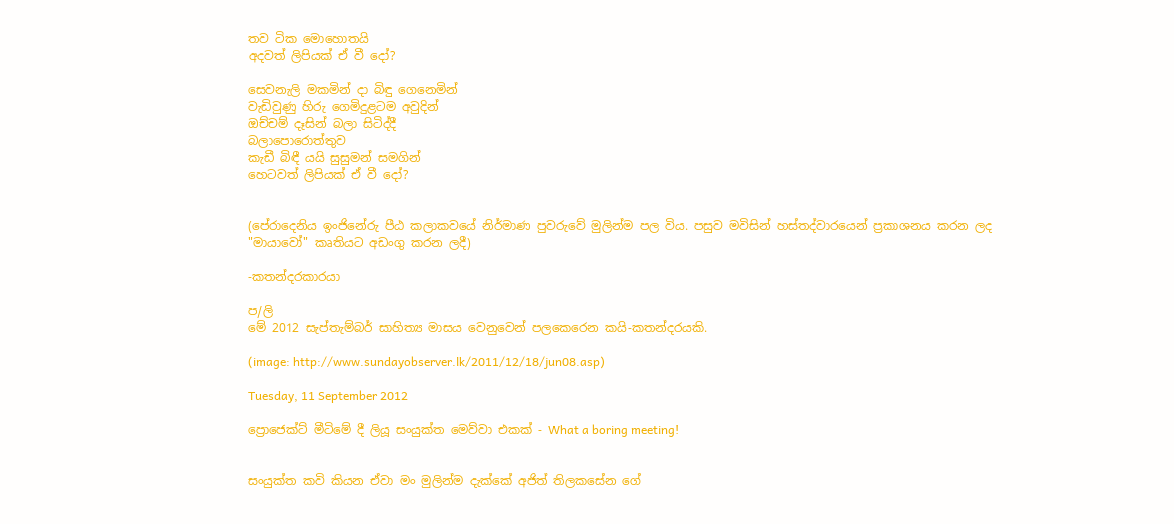තව ටික මොහොතයි
අදවත් ලිපියක් ඒ වී දෝ?

සෙවනැලි මකමින් දා බිඳු ගෙනෙමින්
වැඩිවුණු හිරු ගෙමිදුළටම අවුදින්
ඔච්චම් දෑසින් බලා සිටිද්දී
බලාපොරොත්තුව
කැඩී බිඳී යයි සුසුමන් සමගින්
හෙටවත් ලිපියක් ඒ වී දෝ?


(පේරාදෙනිය ඉංජිනේරු පීඨ කලාකවයේ නිර්මාණ පුවරුවේ මුලින්ම පල විය. පසුව මවිසින් හස්තද්වාරයෙන් ප්‍රකාශනය කරන ලද "මායාවෝ" කෘතියට අඩංගු කරන ලදී)

-කතන්දරකාරයා

ප/ලි
මේ 2012 සැප්තැම්බර් සාහිත්‍ය මාසය වෙනුවෙන් පලකෙරෙන කයි-කතන්දරයකි.

(image: http://www.sundayobserver.lk/2011/12/18/jun08.asp)

Tuesday, 11 September 2012

ප්‍රොජෙක්ට් මීටිමේ දී ලියූ සංයුක්ත මෙව්වා එකක් - What a boring meeting!


සංයුක්ත කවි කියන ඒවා මං මුලින්ම දැක්කේ අජිත් තිලකසේන ගේ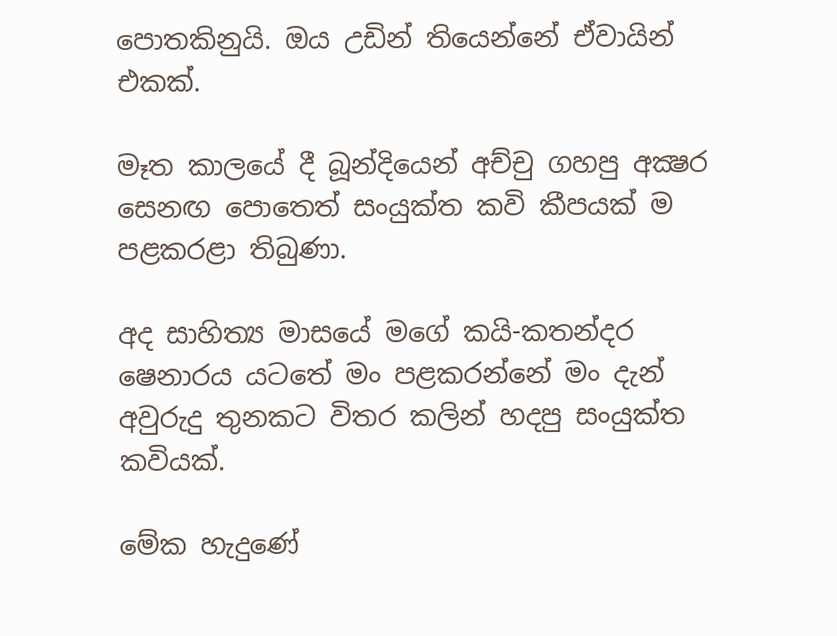පොතකිනුයි. ඔය උඩින් තියෙන්නේ ඒවායින් එකක්.

මෑත කාලයේ දී බූන්දියෙන් අච්චු ගහපු අක්‍ෂර සෙනඟ පොතෙත් සංයුක්ත කවි කීපයක් ම පළකරළා තිබුණා.

අද සාහිත්‍ය මාසයේ මගේ කයි-කතන්දර ෂෙනාරය යටතේ මං පළකරන්නේ මං දැන් අවුරුදු තුනකට විතර කලින් හදපු සංයුක්ත කවියක්.

මේක හැදුණේ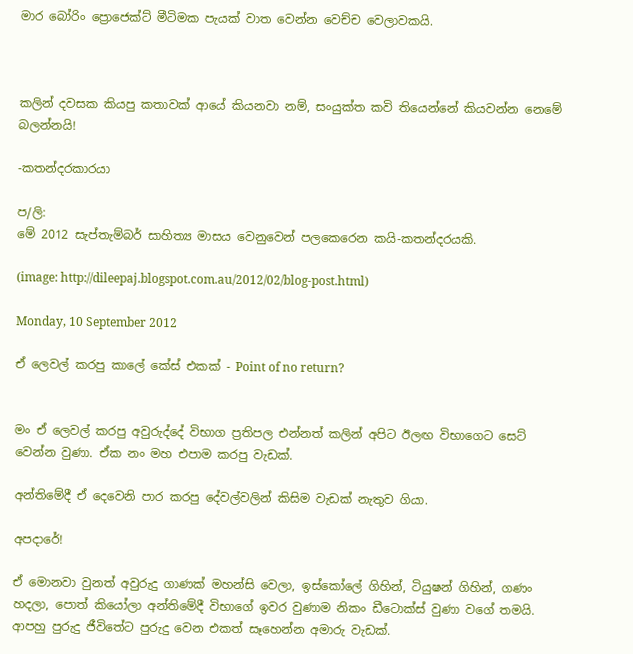මාර බෝරිං ප්‍රොජෙක්ට් මීටිමක පැයක් වාත වෙන්න වෙච්ච වෙලාවකයි.



කලින් දවසක කියපු කතාවක් ආයේ කියනවා නම්, සංයුක්ත කවි තියෙන්නේ කියවන්න නෙමේ බලන්නයි!

-කතන්දරකාරයා

ප/ලි:
මේ 2012 සැප්තැම්බර් සාහිත්‍ය මාසය වෙනුවෙන් පලකෙරෙන කයි-කතන්දරයකි.

(image: http://dileepaj.blogspot.com.au/2012/02/blog-post.html)

Monday, 10 September 2012

ඒ ලෙවල් කරපු කාලේ කේස් එකක් - Point of no return?


මං ඒ ලෙවල් කරපු අවුරුද්දේ විභාග ප්‍රතිපල එන්නත් කලින් අපිට ඊලඟ විභාගෙට සෙට් වෙන්න වුණා. ඒක නං මහ එපාම කරපු වැඩක්.

අන්තිමේදී ඒ දෙවෙනි පාර කරපු දේවල්වලින් කිසිම වැඩක් නැතුව ගියා.

අපදාරේ!

ඒ මොනවා වුනත් අවුරුදු ගාණක් මහන්සි වෙලා, ඉස්කෝලේ ගිහින්, ටියුෂන් ගිහින්, ගණං හදලා, පොත් කියෝලා අන්තිමේදී විභාගේ ඉවර වුණාම නිකං ඩීටොක්ස් වුණා වගේ තමයි. ආපහු පුරුදු ජීවිතේට පුරුදු වෙන එකත් සෑහෙන්න අමාරු වැඩක්.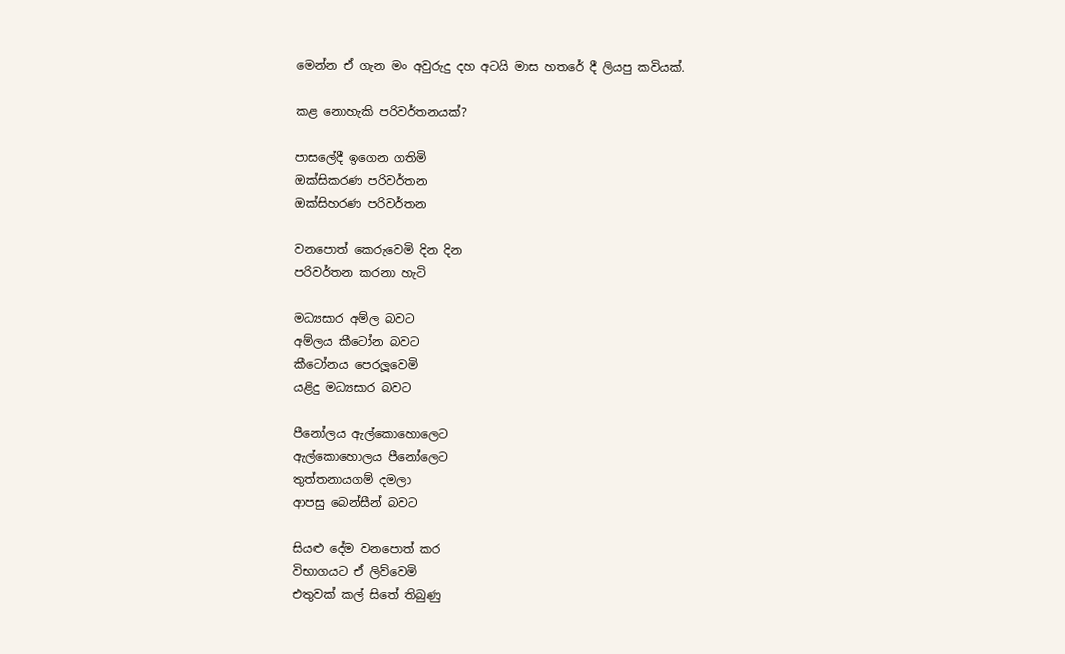මෙන්න ඒ ගැන මං අවුරුදු දහ අටයි මාස හතරේ දී ලියපු කවියක්.

කළ නොහැකි පරිවර්තනයක්?

පාසලේදී ඉගෙන ගතිමි
ඔක්සිකරණ පරිවර්තන
ඔක්සිහරණ පරිවර්තන

වනපොත් කෙරුවෙමි දින දින
පරිවර්තන කරනා හැටි

මධ්‍යසාර අම්ල බවට
අම්ලය කීටෝන බවට
කීටෝනය පෙරලූවෙමි
යළිදු මධ්‍යසාර බවට

පීනෝලය ඇල්කොහොලෙට
ඇල්කොහොලය පීනෝලෙට
තුත්තනායගම් දමලා
ආපසු බෙන්සීන් බවට

සියළු දේම වනපොත් කර
විභාගයට ඒ ලිව්වෙමි
එතුවක් කල් සිතේ තිබුණු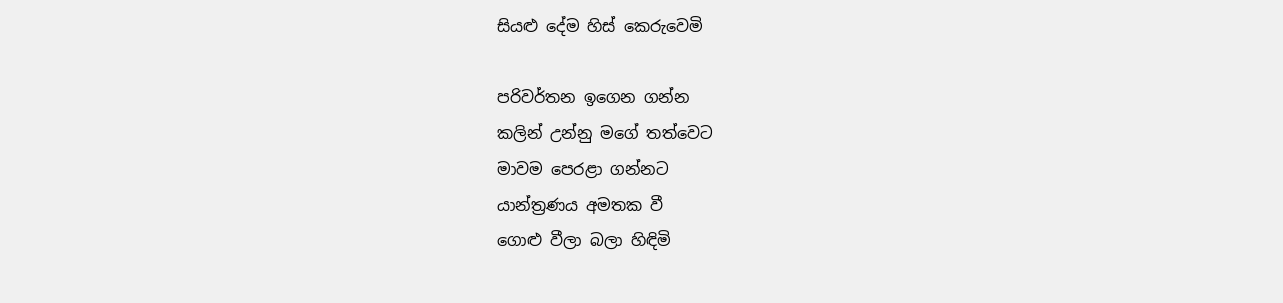සියළු දේම හිස් කෙරුවෙමි

පරිවර්තන ඉගෙන ගන්න
කලින් උන්නු මගේ තත්වෙට
මාවම පෙරළා ගන්නට
යාන්ත්‍රණය අමතක වී
ගොළු වීලා බලා හිඳිමි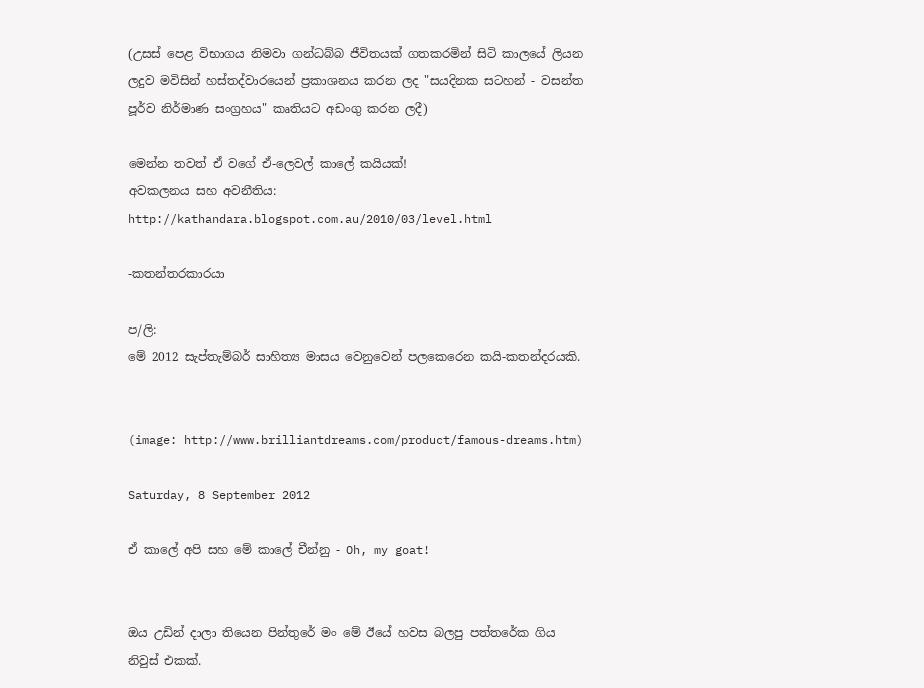(උසස් පෙළ විභාගය නිමවා ගන්ධබ්බ ජීවිතයක් ගතකරමින් සිටි කාලයේ ලියන ලදුව මවිසින් හස්තද්වාරයෙන් ප්‍රකාශනය කරන ලද "සයදිනක සටහන් - වසන්ත පූර්ව නිර්මාණ සංග්‍රහය" කෘතියට අඩංගු කරන ලදී)

මෙන්න තවත් ඒ වගේ ඒ-ලෙවල් කාලේ කයියක්!
අවකලනය සහ අවනීතිය: http://kathandara.blogspot.com.au/2010/03/level.html

-කතන්තරකාරයා

ප/ලි:
මේ 2012 සැප්තැම්බර් සාහිත්‍ය මාසය වෙනුවෙන් පලකෙරෙන කයි-කතන්දරයකි.


(image: http://www.brilliantdreams.com/product/famous-dreams.htm)

Saturday, 8 September 2012

ඒ කාලේ අපි සහ මේ කාලේ චීන්නු - Oh, my goat!


ඔය උඩින් දාලා තියෙන පින්තුරේ මං මේ ඊයේ හවස බලපු පත්තරේක ගිය නිවුස් එකක්.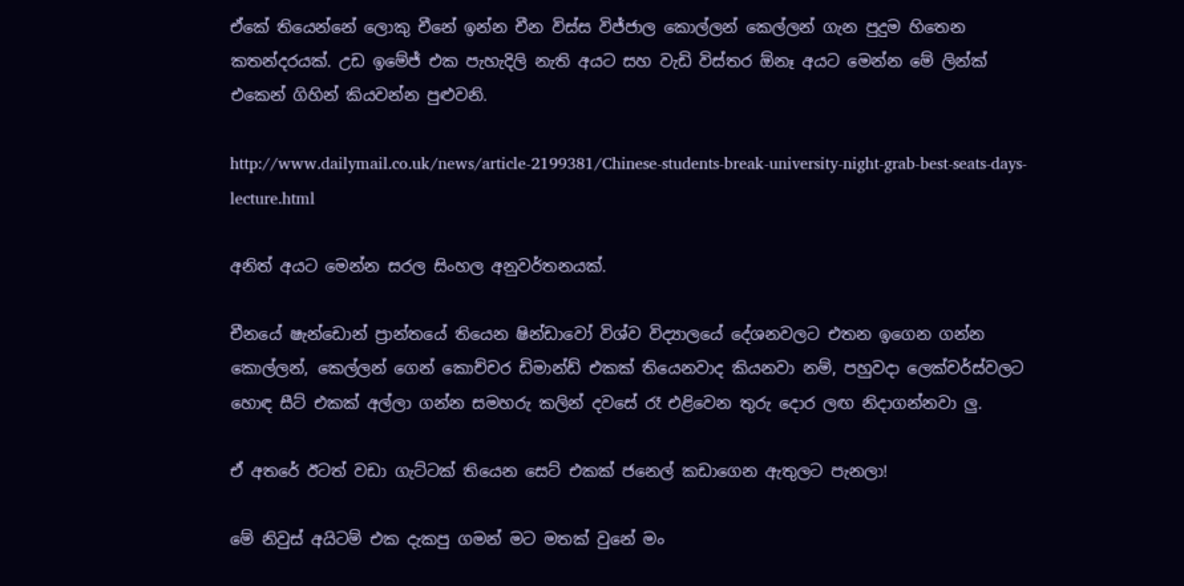ඒකේ තියෙන්නේ ලොකු චීනේ ඉන්න චීන විස්ස විජ්ජාල කොල්ලන් කෙල්ලන් ගැන පුදුම හිතෙන කතන්දරයක්. උඩ ඉමේජ් එක පැහැදිලි නැති අයට සහ වැඩි විස්තර ඕනෑ අයට මෙන්න මේ ලින්ක් එකෙන් ගිහින් කියවන්න පුළුවනි.

http://www.dailymail.co.uk/news/article-2199381/Chinese-students-break-university-night-grab-best-seats-days-lecture.html

අනිත් අයට මෙන්න සරල සිංහල අනුවර්තනයක්.

චීනයේ ෂැන්ඩොන් ප්‍රාන්තයේ තියෙන ෂින්ඩාවෝ විශ්ව විද්‍යාලයේ දේශනවලට එතන ඉගෙන ගන්න කොල්ලන්, කෙල්ලන් ගෙන් කොච්චර ඩිමාන්ඩ් එකක් තියෙනවාද කියනවා නම්, පහුවදා ලෙක්චර්ස්වලට හොඳ සීට් එකක් අල්ලා ගන්න සමහරු කලින් දවසේ රෑ එළිවෙන තුරු දොර ලඟ නිදාගන්නවා ලු.

ඒ අතරේ ඊටත් වඩා ගැට්ටක් තියෙන සෙට් එකක් ජනෙල් කඩාගෙන ඇතුලට පැනලා!

මේ නිවුස් අයිටම් එක දැකපු ගමන් මට මතක් වුනේ මං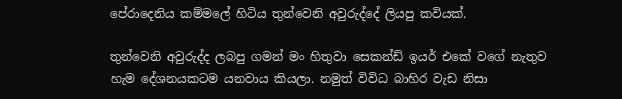පේරාදෙනිය කම්මලේ හිටිය තුන්වෙනි අවුරුද්දේ ලියපු කවියක්.

තුන්වෙනි අවුරුද්ද ලබපු ගමන් මං හිතුවා සෙකන්ඩ් ඉයර් එකේ වගේ නැතුව හැම දේශනයකටම යනවාය කියලා. නමුත් විවිධ බාහිර වැඩ නිසා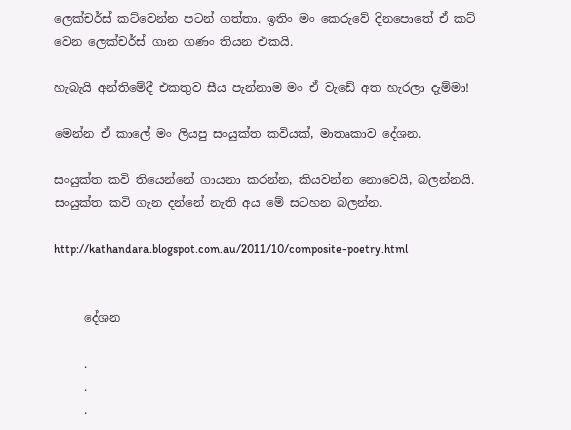ලෙක්චර්ස් කට්වෙන්න පටන් ගත්තා. ඉතිං මං කෙරුවේ දිනපොතේ ඒ කට් වෙන ලෙක්චර්ස් ගාන ගණං තියන එකයි.

හැබැයි අන්තිමේදී එකතුව සීය පැන්නාම මං ඒ වැඩේ අත හැරලා දැම්මා!

මෙන්න ඒ කාලේ මං ලියපු සංයුක්ත කවියක්, මාතෘකාව දේශන.

සංයුක්ත කවි තියෙන්නේ ගායනා කරන්න, කියවන්න නොවෙයි, බලන්නයි. සංයුක්ත කවි ගැන දන්නේ නැති අය මේ සටහන බලන්න.

http://kathandara.blogspot.com.au/2011/10/composite-poetry.html


     දේශන

     .
     .
     .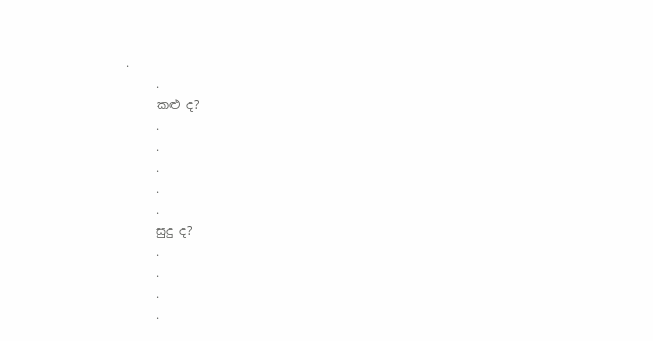.
     .
     කළු ද?
     .
     .
     .
     .
     .
     සුදු ද?
     .
     .
     .
     .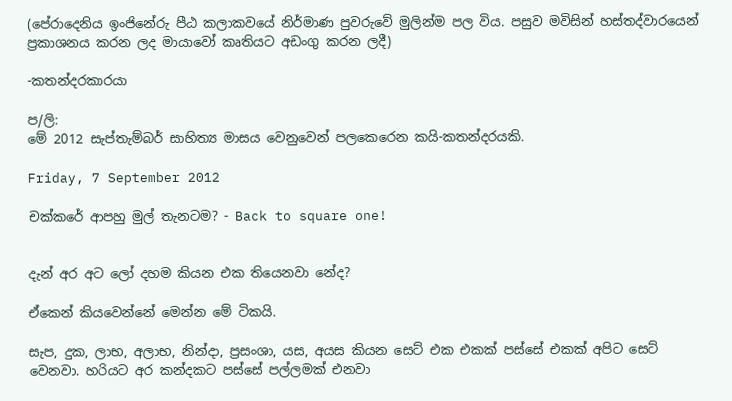(පේරාදෙනිය ඉංජිනේරු පීඨ කලාකවයේ නිර්මාණ පුවරුවේ මුලින්ම පල විය. පසුව මවිසින් හස්තද්වාරයෙන් ප්‍රකාශනය කරන ලද මායාවෝ කෘතියට අඩංගු කරන ලදී)

-කතන්දරකාරයා

ප/ලි:
මේ 2012 සැප්තැම්බර් සාහිත්‍ය මාසය වෙනුවෙන් පලකෙරෙන කයි-කතන්දරයකි.

Friday, 7 September 2012

චක්කරේ ආපහු මුල් තැනටම? - Back to square one!


දැන් අර අට ලෝ දහම කියන එක තියෙනවා නේද?

ඒකෙන් කියවෙන්නේ මෙන්න මේ ටිකයි.

සැප, දුක, ලාභ, අලාභ, නින්දා, ප්‍රසංශා, යස, අයස කියන සෙට් එක එකක් පස්සේ එකක් අපිට සෙට් වෙනවා. හරියට අර කන්දකට පස්සේ පල්ලමක් එනවා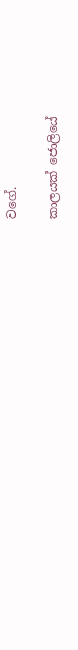වගේ.

කාලයක් ජොලියේ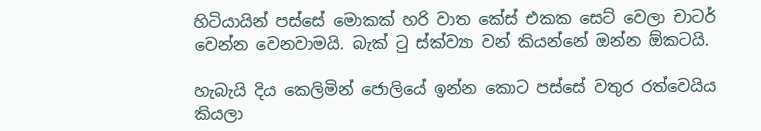හිටියායින් පස්සේ මොකක් හරි වාත කේස් එකක සෙට් වෙලා චාටර් වෙන්න වෙනවාමයි. බැක් ටු ස්ක්ව්‍යා වන් කියන්නේ ඔන්න ඕකටයි.

හැබැයි දිය කෙලිමින් ජොලියේ ඉන්න කොට පස්සේ වතුර රත්වෙයිය කියලා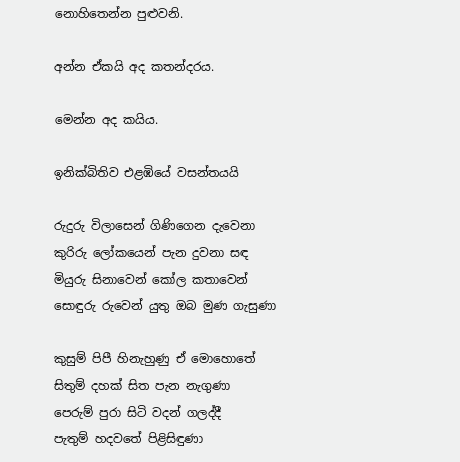නොහිතෙන්න පුළුවනි.

අන්න ඒකයි අද කතන්දරය.

මෙන්න අද කයිය.

ඉනික්බිතිව එළඹියේ වසන්තයයි

රුදුරු විලාසෙන් ගිණිගෙන දැවෙනා
කුරිරු ලෝකයෙන් පැන දුවනා සඳ
මියුරු සිනාවෙන් කෝල කතාවෙන්
සොඳුරු රුවෙන් යුතු ඔබ මුණ ගැසුණා

කුසුම් පිපී හිනැහුණු ඒ මොහොතේ
සිතුම් දහක් සිත පැන නැගුණා
පෙරුම් පුරා සිටි වදන් ගලද්දී
පැතුම් හදවතේ පිළිසිඳුණා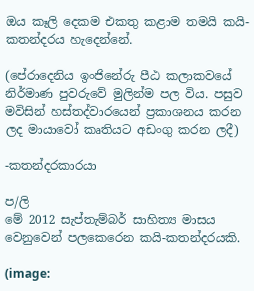ඔය කෑලි දෙකම එකතු කළාම තමයි කයි-කතන්දරය හැදෙන්නේ.

(පේරාදෙනිය ඉංජිනේරු පීඨ කලාකවයේ නිර්මාණ පුවරුවේ මුලින්ම පල විය. පසුව මවිසින් හස්තද්වාරයෙන් ප්‍රකාශනය කරන ලද මායාවෝ කෘතියට අඩංගු කරන ලදී)

-කතන්දරකාරයා

ප/ලි
මේ 2012 සැප්තැම්බර් සාහිත්‍ය මාසය වෙනුවෙන් පලකෙරෙන කයි-කතන්දරයකි.

(image: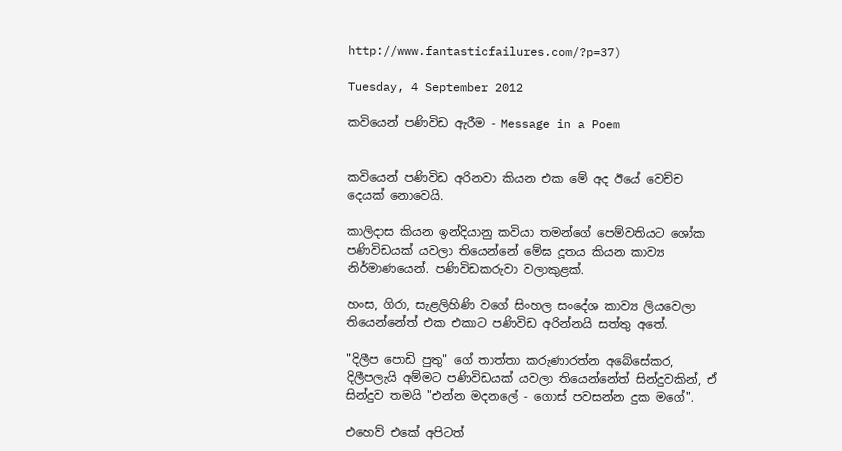http://www.fantasticfailures.com/?p=37)

Tuesday, 4 September 2012

කවියෙන් පණිවිඩ ඇරීම - Message in a Poem


කවියෙන් පණිවිඩ අරිනවා කියන එක මේ අද ඊයේ වෙච්ච දෙයක් නොවෙයි.

කාලිදාස කියන ඉන්දියානු කවියා තමන්ගේ පෙම්වතියට ශෝක පණිවිඩයක් යවලා තියෙන්නේ මේඝ දූතය කියන කාව්‍ය නිර්මාණයෙන්. පණිවිඩකරුවා වලාකුළක්.

හංස, ගිරා, සැළලිහිණි වගේ සිංහල සංදේශ කාව්‍ය ලියවෙලා තියෙන්නේත් එක එකාට පණිවිඩ අරින්නයි සත්තු අතේ.

"දිලීප පොඩි පුතු" ගේ තාත්තා කරුණාරත්න අබේසේකර, දිලීපලැයි අම්මට පණිවිඩයක් යවලා තියෙන්නේත් සින්දුවකින්, ඒ සින්දුව තමයි "එන්න මදනලේ - ගොස් පවසන්න දුක මගේ".

එහෙව් එකේ අපිටත්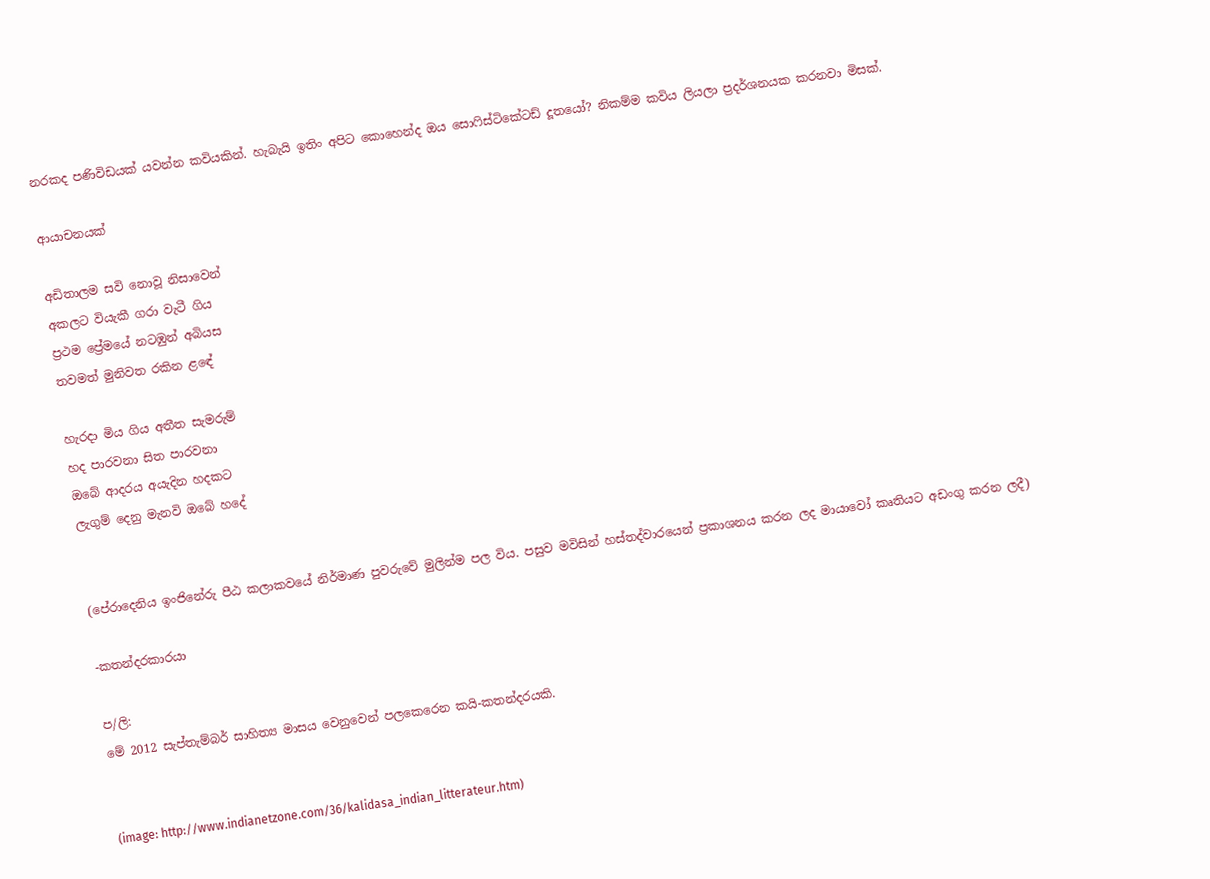නරකද පණිවිඩයක් යවන්න කවියකින්. හැබැයි ඉතිං අපිට කොහෙන්ද ඔය සොෆිස්ටිකේටඩ් දූතයෝ? නිකම්ම කවිය ලියලා ප්‍රදර්ශනයක කරනවා මිසක්.

ආයාචනයක්

අඩිතාලම සවි නොවූ නිසාවෙන්
අකලට වියැකී ගරා වැටී ගිය
ප්‍රථම ප්‍රේමයේ නටඹුන් අබියස
තවමත් මුනිවත රකින ළඳේ

හැරදා මිය ගිය අතීත සැමරුම්
හද පාරවනා සිත පාරවනා
ඔබේ ආදරය අයැදින හදකට
ලැගුම් දෙනු මැනවි ඔබේ හදේ


(පේරාදෙනිය ඉංජිනේරු පීඨ කලාකවයේ නිර්මාණ පුවරුවේ මුලින්ම පල විය. පසුව මවිසින් හස්තද්වාරයෙන් ප්‍රකාශනය කරන ලද මායාවෝ කෘතියට අඩංගු කරන ලදී)

-කතන්දරකාරයා

ප/ලි:
මේ 2012 සැප්තැම්බර් සාහිත්‍ය මාසය වෙනුවෙන් පලකෙරෙන කයි-කතන්දරයකි.


(image: http://www.indianetzone.com/36/kalidasa_indian_litterateur.htm)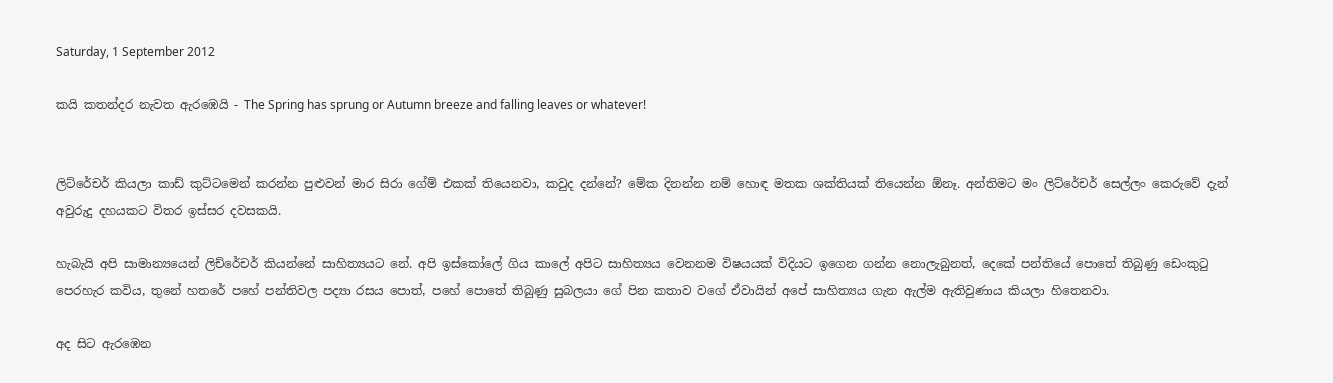Saturday, 1 September 2012

කයි කතන්දර නැවත ඇරඹෙයි - The Spring has sprung or Autumn breeze and falling leaves or whatever!


ලිට්රේචර් කියලා කාඩ් කුට්ටමෙන් කරන්න පුළුවන් මාර සිරා ගේම් එකක් තියෙනවා, කවුද දන්නේ? මේක දිනන්න නම් හොඳ මතක ශක්තියක් තියෙන්න ඕනෑ. අන්තිමට මං ලිට්රේචර් සෙල්ලං කෙරුවේ දැන් අවුරුදු දහයකට විතර ඉස්සර දවසකයි.

හැබැයි අපි සාමාන්‍යයෙන් ලිච්රේචර් කියන්නේ සාහිත්‍යයට නේ. අපි ඉස්කෝලේ ගිය කාලේ අපිට සාහිත්‍යය වෙනනම විෂයයක් විදියට ඉගෙන ගන්න නොලැබුනත්, දෙකේ පන්තියේ පොතේ තිබුණු ඩෙංකුටු පෙරහැර කවිය, තුනේ හතරේ පහේ පන්තිවල පද්‍යා රසය පොත්, පහේ පොතේ තිබුණු සුබලයා ගේ පින කතාව වගේ ඒවායින් අපේ සාහිත්‍යය ගැන ඇල්ම ඇතිවුණාය කියලා හිතෙනවා.

අද සිට ඇරඹෙන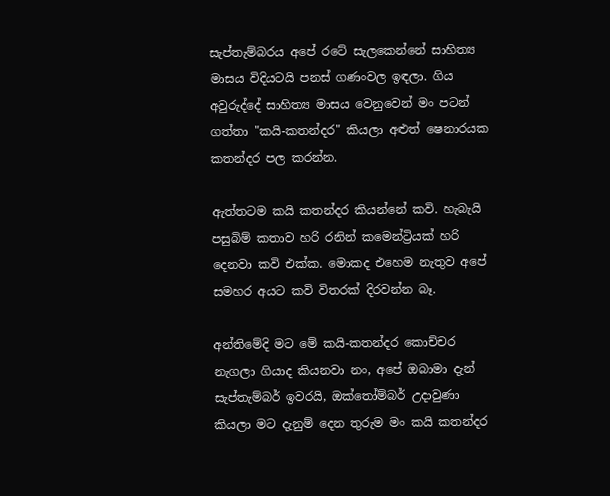සැප්තැම්බරය අපේ රටේ සැලකෙන්නේ සාහිත්‍ය මාසය විදියටයි පනස් ගණංවල ඉඳලා. ගිය අවුරුද්දේ සාහිත්‍ය මාසය වෙනුවෙන් මං පටන් ගත්තා "කයි-කතන්දර" කියලා අළුත් ෂෙනාරයක කතන්දර පල කරන්න.

ඇත්තටම කයි කතන්දර කියන්නේ කවි. හැබැයි පසුබිම් කතාව හරි රනින් කමෙන්ට්‍රියක් හරි දෙනවා කවි එක්ක. මොකද එහෙම නැතුව අපේ සමහර අයට කවි විතරක් දිරවන්න බෑ.

අන්තිමේදි මට මේ කයි-කතන්දර කොච්චර නැගලා ගියාද කියනවා නං, අපේ ඔබාමා දැන් සැප්තැම්බර් ඉවරයි, ඔක්තෝම්බර් උදාවුණා කියලා මට දැනුම් දෙන තුරුම මං කයි කතන්දර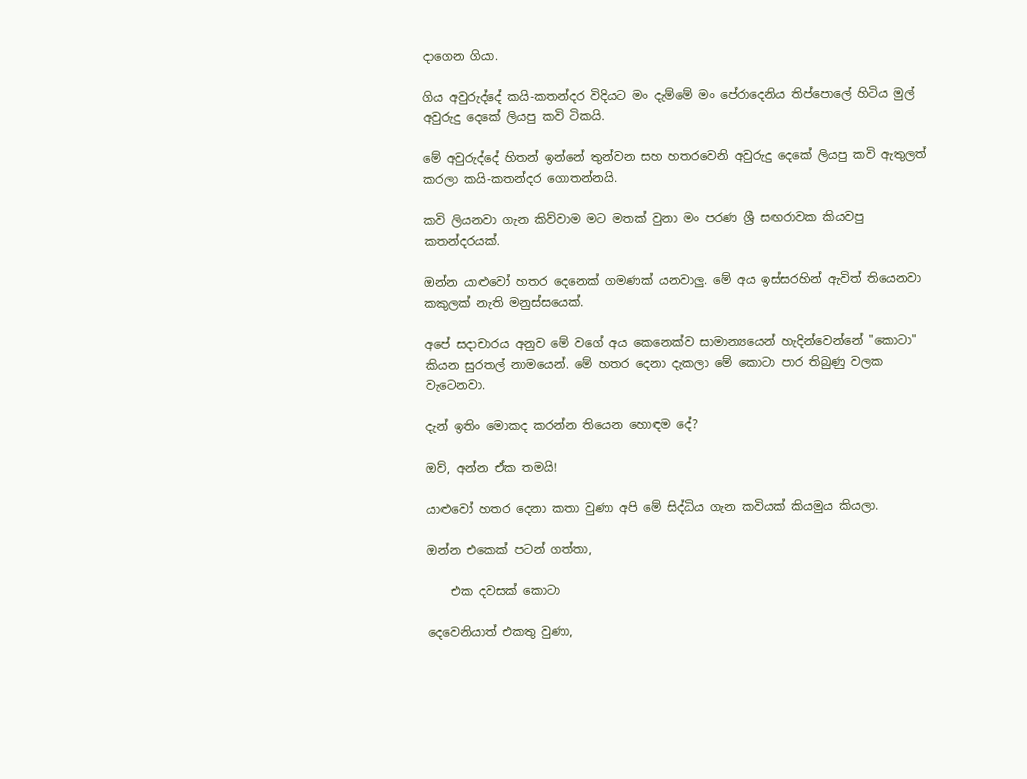දාගෙන ගියා.

ගිය අවුරුද්දේ කයි-කතන්දර විදියට මං දැම්මේ මං පේරාදෙනිය තිප්පොලේ හිටිය මුල් අවුරුදු දෙකේ ලියපු කවි ටිකයි.

මේ අවුරුද්දේ හිතන් ඉන්නේ තුන්වන සහ හතරවෙනි අවුරුදු දෙකේ ලියපු කවි ඇතුලත් කරලා කයි-කතන්දර ගොතන්නයි.

කවි ලියනවා ගැන කිව්වාම මට මතක් වුනා මං පරණ ශ්‍රී සඟරාවක කියවපු කතන්දරයක්.

ඔන්න යාළුවෝ හතර දෙනෙක් ගමණක් යනවාලු. මේ අය ඉස්සරහින් ඇවිත් තියෙනවා කකුලක් නැති මනුස්සයෙක්.

අපේ සදාචාරය අනුව මේ වගේ අය කෙනෙක්ව සාමාන්‍යයෙන් හැදින්වෙන්නේ "කොටා" කියන සුරතල් නාමයෙන්. මේ හතර දෙනා දැකලා මේ කොටා පාර තිබුණු වලක වැටෙනවා.

දැන් ඉතිං මොකද කරන්න තියෙන හොඳම දේ?

ඔව්, අන්න ඒක තමයි!

යාළුවෝ හතර දෙනා කතා වුණා අපි මේ සිද්ධිය ගැන කවියක් කියමුය කියලා.

ඔන්න එකෙක් පටන් ගත්තා,

    එක දවසක් කොටා

දෙවෙනියාත් එකතු වුණා,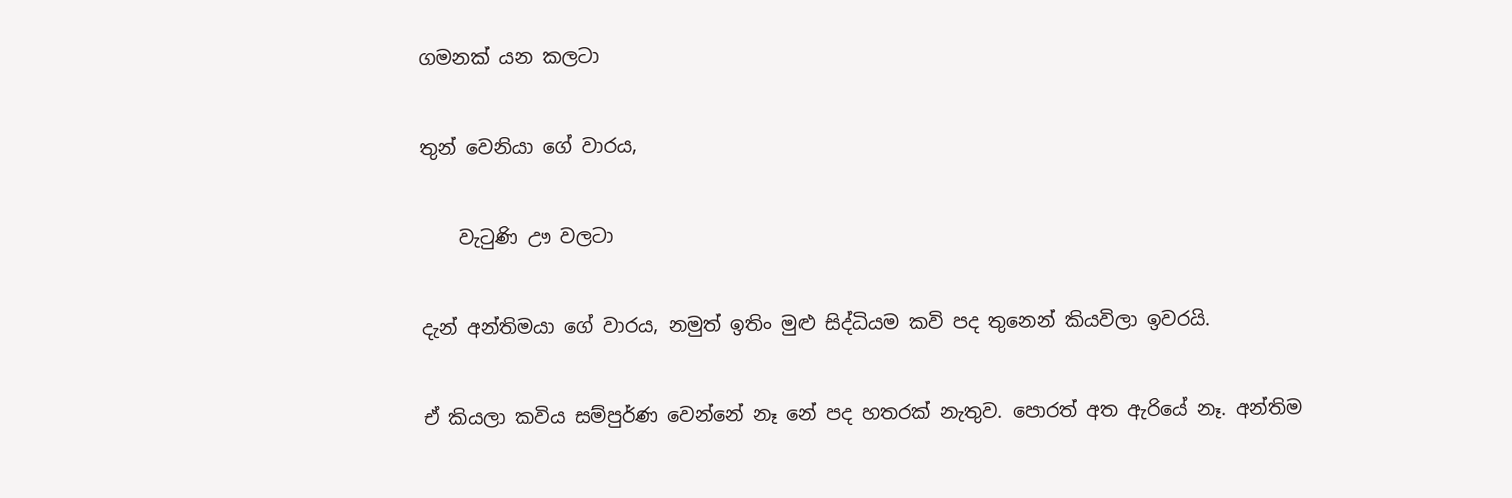ගමනක් යන කලටා

තුන් වෙනියා ගේ වාරය,

    වැටුණි ඌ වලටා

දැන් අන්තිමයා ගේ වාරය, නමුත් ඉතිං මුළු සිද්ධියම කවි පද තුනෙන් කියවිලා ඉවරයි.

ඒ කියලා කවිය සම්පුර්ණ වෙන්නේ නෑ නේ පද හතරක් නැතුව. පොරත් අත ඇරියේ නෑ. අන්තිම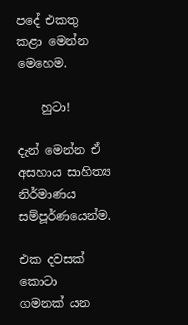පදේ එකතු කළා මෙන්න මෙහෙම.

    හුටා!

දැන් මෙන්න ඒ අසහාය සාහිත්‍ය නිර්මාණය සම්පූර්ණයෙන්ම.

එක දවසක් කොටා
ගමනක් යන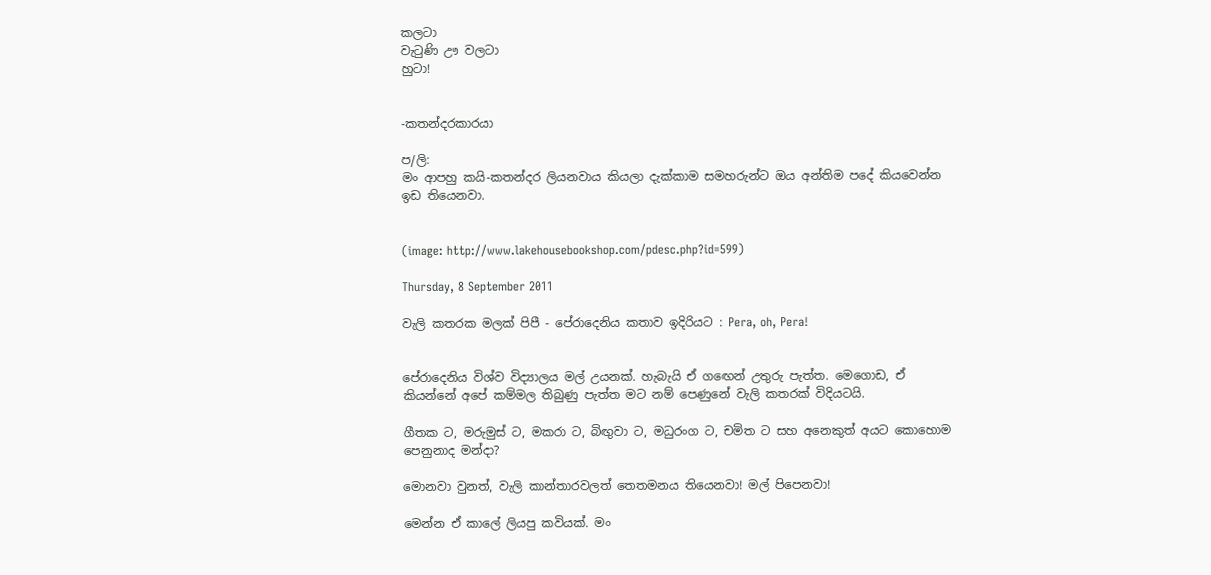කලටා
වැටුණි ඌ වලටා
හුටා!


-කතන්දරකාරයා

ප/ලි:
මං ආපහු කයි-කතන්දර ලියනවාය කියලා දැක්කාම සමහරුන්ට ඔය අන්තිම පදේ කියවෙන්න ඉඩ තියෙනවා.


(image: http://www.lakehousebookshop.com/pdesc.php?id=599)

Thursday, 8 September 2011

වැලි කතරක මලක් පිපී - පේරාදෙනිය කතාව ඉදිරියට : Pera, oh, Pera!


පේරාදෙනිය විශ්ව විද්‍යාලය මල් උයනක්. හැබැයි ඒ ගඟෙන් උතුරු පැත්ත. මෙගොඩ, ඒ කියන්නේ අපේ කම්මල තිබුණු පැත්ත මට නම් පෙණුනේ වැලි කතරක් විදියටයි.

ගීතක ට, මරුමුස් ට, මකරා ට, බිඟුවා ට, මධුරංග ට, චමිත ට සහ අනෙකුත් අයට කොහොම පෙනුනාද මන්දා?

මොනවා වුනත්, වැලි කාන්තාරවලත් තෙතමනය තියෙනවා! මල් පිපෙනවා!

මෙන්න ඒ කාලේ ලියපු කවියක්. මං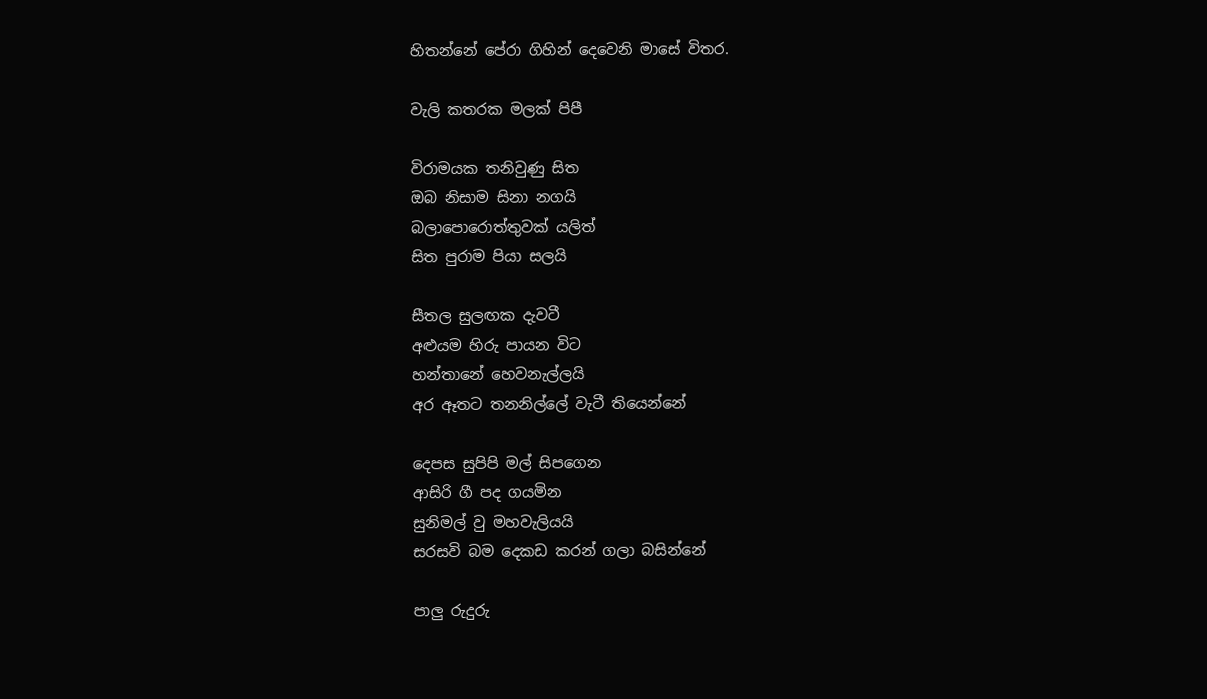හිතන්නේ පේරා ගිහින් දෙවෙනි මාසේ විතර.

වැලි කතරක මලක් පිපී

විරාමයක තනිවුණු සිත
ඔබ නිසාම සිනා නගයි
බලාපොරොත්තුවක් යලිත්
සිත පුරාම පියා සලයි

සීතල සුලඟක දැවටී
අළුයම හිරු පායන විට
හන්තානේ හෙවනැල්ලයි
අර ඈතට තනනිල්ලේ වැටී තියෙන්නේ

දෙපස සුපිපි මල් සිපගෙන
ආසිරි ගී පද ගයමින
සුනිමල් වු මහවැලියයි
සරසවි බම දෙකඩ කරන් ගලා බසින්නේ

පාලු රුදුරු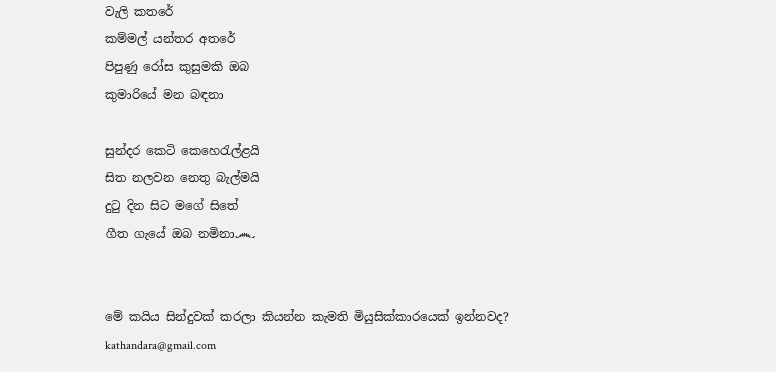වැලි කතරේ
කම්මල් යන්තර අතරේ
පිපුණු රෝස කුසුමකි ඔබ
කුමාරියේ මන බඳනා

සුන්දර කෙටි කෙහෙරැල්ළයි
සිත නලවන නෙතු බැල්මයි
දුටු දින සිට මගේ සිතේ
ගීත ගැයේ ඔබ නමිනා෴


මේ කයිය සින්දුවක් කරලා කියන්න කැමති මියුසික්කාරයෙක් ඉන්නවද?
kathandara@gmail.com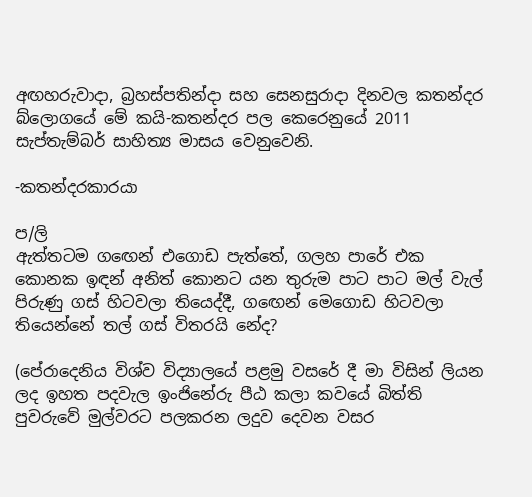අඟහරුවාදා, බ්‍රහස්පතින්දා සහ සෙනසුරාදා දිනවල කතන්දර බ්ලොගයේ මේ කයි-කතන්දර පල කෙරෙනුයේ 2011 සැප්තැම්බර් සාහිත්‍ය මාසය වෙනුවෙනි.

-කතන්දරකාරයා

ප/ලි
ඇත්තටම ගඟෙන් එගොඩ පැත්තේ, ගලහ පාරේ එක කොනක ඉඳන් අනිත් කොනට යන තුරුම පාට පාට මල් වැල් පිරුණු ගස් හිටවලා තියෙද්දී, ගඟෙන් මෙගොඩ හිටවලා තියෙන්නේ තල් ගස් විතරයි නේද?

(පේරාදෙනිය විශ්ව විද්‍යාලයේ පළමු වසරේ දී මා විසින් ලියන ලද ඉහත පදවැල ඉංජිනේරු පීඨ කලා කවයේ බිත්ති පුවරුවේ මුල්වරට පලකරන ලදුව දෙවන වසර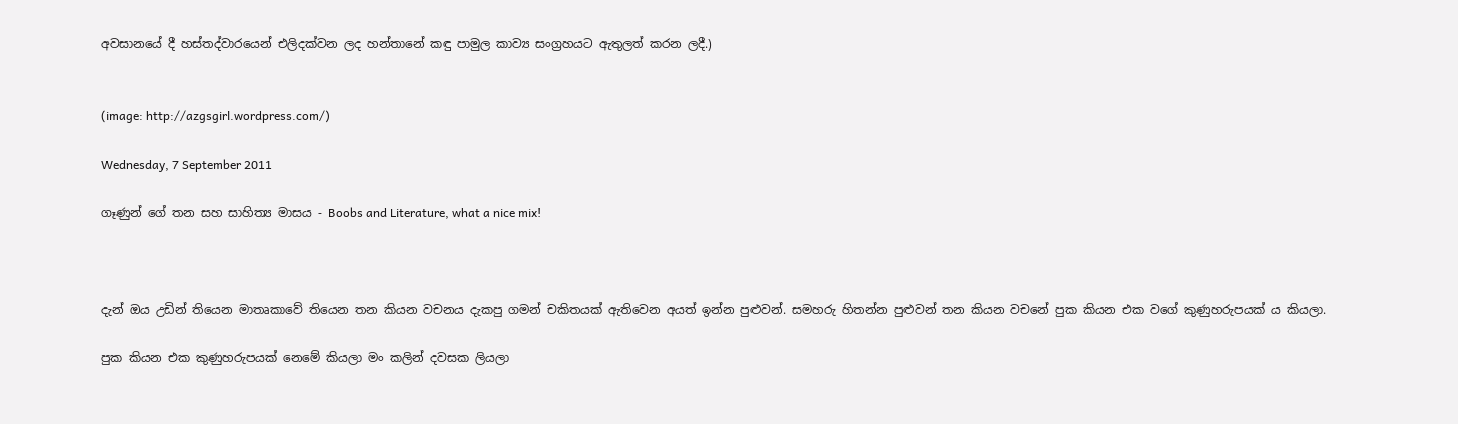අවසානයේ දී හස්තද්වාරයෙන් එලිදක්වන ලද හන්තානේ කඳු පාමුල කාව්‍ය සංග්‍රහයට ඇතුලත් කරන ලදී.)


(image: http://azgsgirl.wordpress.com/)

Wednesday, 7 September 2011

ගෑණුන් ගේ තන සහ සාහිත්‍ය මාසය - Boobs and Literature, what a nice mix!



දැන් ඔය උඩින් තියෙන මාතෘකාවේ තියෙන තන කියන වචනය දැකපු ගමන් චකිතයක් ඇතිවෙන අයත් ඉන්න පුළුවන්. සමහරු හිතන්න පුළුවන් තන කියන වචනේ පුක කියන එක වගේ කුණුහරුපයක් ය කියලා.

පුක කියන එක කුණුහරුපයක් නෙමේ කියලා මං කලින් දවසක ලියලා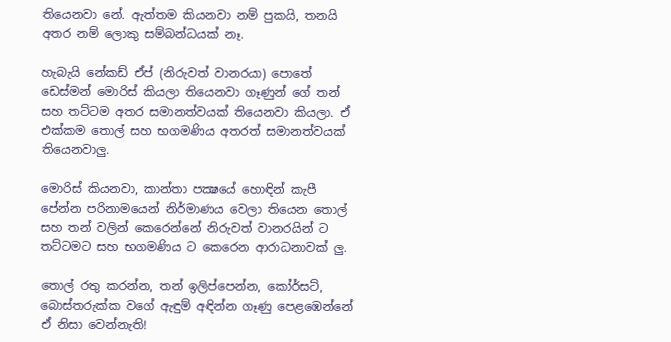තියෙනවා නේ. ඇත්තම කියනවා නම් පුකයි, තනයි අතර නම් ලොකු සම්බන්ධයක් නෑ.

හැබැයි නේකඩ් ඒප් (නිරුවත් වානරයා) පොතේ ඩෙස්මන් මොරිස් කියලා තියෙනවා ගෑණුන් ගේ තන් සහ තට්ටම අතර සමානත්වයක් තියෙනවා කියලා. ඒ එක්කම තොල් සහ භගමණිය අතරත් සමානත්වයක් තියෙනවාලු.

මොරිස් කියනවා, කාන්තා පක්‍ෂයේ හොඳින් කැපී පේන්න පරිනාමයෙන් නිර්මාණය වෙලා තියෙන තොල් සහ තන් වලින් කෙරෙන්නේ නිරුවත් වානරයින් ට තට්ටමට සහ භගමණිය ට කෙරෙන ආරාධනාවක් ලු.

තොල් රතු කරන්න, තන් ඉලිප්පෙන්න, කෝර්සට්, බොස්තරුක්ක වගේ ඇඳුම් අඳින්න ගෑණු පෙළඹෙන්නේ ඒ නිසා වෙන්නැති!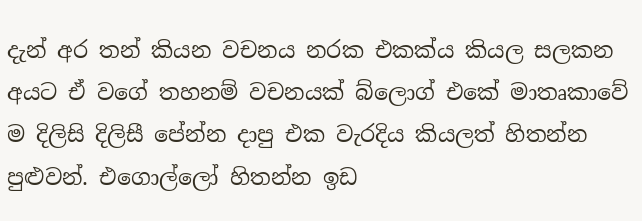දැන් අර තන් කියන වචනය නරක එකක්ය කියල සලකන අයට ඒ වගේ තහනම් වචනයක් බ්ලොග් එකේ මාතෘකාවේ ම දිලිසි දිලිසී පේන්න දාපු එක වැරදිය කියලත් හිතන්න පුළුවන්. එගොල්ලෝ හිතන්න ඉඩ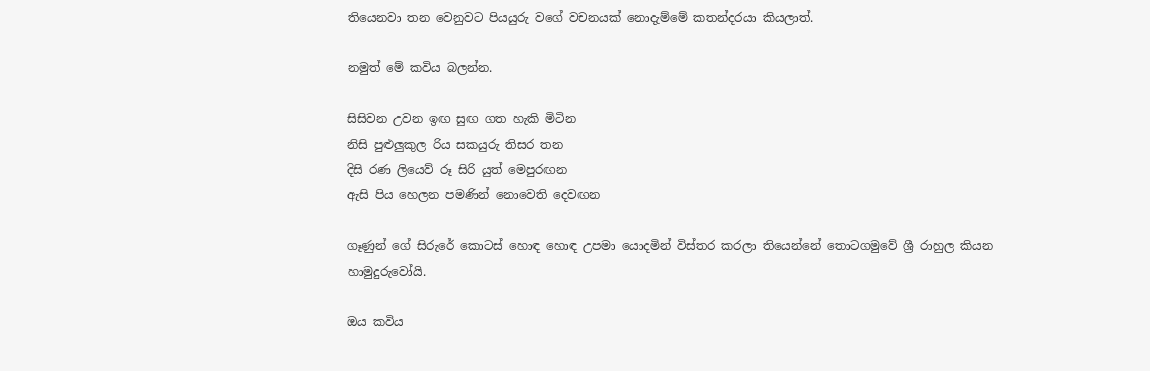තියෙනවා තන වෙනුවට පියයුරු වගේ වචනයක් නොදැම්මේ කතන්දරයා කියලාත්.

නමුත් මේ කවිය බලන්න.

සිසිවන උවන ඉඟ සුඟ ගත හැකි මිටින
නිසි පුළුලුකුල රිය සකයුරු තිසර තන
දිසි රණ ලියෙව් රූ සිරි යුත් මෙපුරඟන
ඇසි පිය හෙලන පමණින් නොවෙති දෙවඟන

ගෑණුන් ගේ සිරුරේ කොටස් හොඳ හොඳ උපමා යොදමින් විස්තර කරලා තියෙන්නේ තොටගමුවේ ශ්‍රී රාහුල කියන හාමුදුරුවෝයි.

ඔය කවිය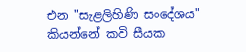එන "සැළලිහිණි සංදේශය" කියන්නේ කවි සීයක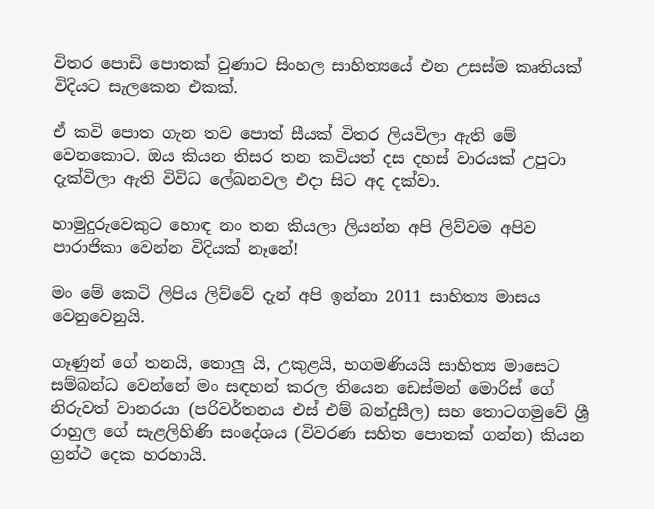විතර පොඩි පොතක් වුණාට සිංහල සාහිත්‍යයේ එන උසස්ම කෘතියක් විදියට සැලකෙන එකක්.

ඒ කවි පොත ගැන තව පොත් සීයක් විතර ලියවිලා ඇති මේ වෙනකොට. ඔය කියන තිසර තන කවියත් දස දහස් වාරයක් උපුටා දැක්විලා ඇති විවිධ ලේඛනවල එදා සිට අද දක්වා.

හාමුදුරුවෙකුට හොඳ නං තන කියලා ලියන්න අපි ලිව්වම අපිව පාරාජිකා වෙන්න විදියක් නෑනේ!

මං මේ කෙටි ලිපිය ලිව්වේ දැන් අපි ඉන්නා 2011 සාහිත්‍ය මාසය වෙනුවෙනුයි.

ගෑණුන් ගේ තනයි, තොලු යි, උකුළයි, භගමණියයි සාහිත්‍ය මාසෙට සම්බන්ධ වෙන්නේ මං සඳහන් කරල තියෙන ඩෙස්මන් මොරිස් ගේ නිරුවත් වානරයා (පරිවර්තනය එස් එම් බන්දුසීල) සහ තොටගමුවේ ශ්‍රී රාහුල ගේ සැළලිහිණි සංදේශය (විවරණ සහිත පොතක් ගන්න) කියන ග්‍රන්ථ දෙක හරහායි.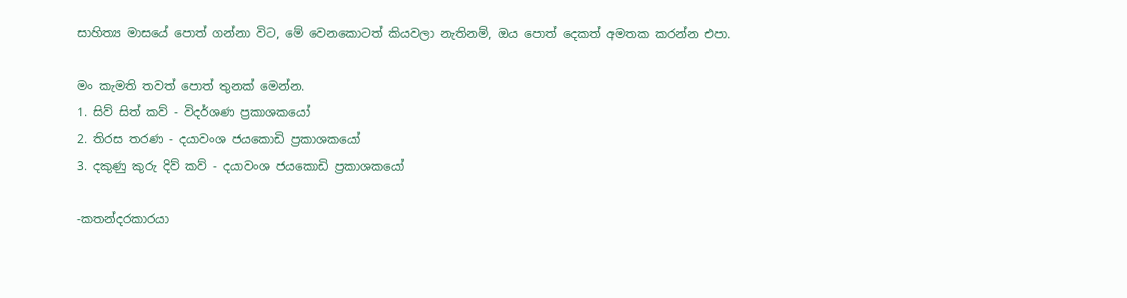සාහිත්‍ය මාසයේ පොත් ගන්නා විට, මේ වෙනකොටත් කියවලා නැතිනම්, ඔය පොත් දෙකත් අමතක කරන්න එපා.

මං කැමති තවත් පොත් තුනක් මෙන්න.
1. සිව් සිත් කව් - විදර්ශණ ප්‍රකාශකයෝ
2. තිරස තරණ - දයාවංශ ජයකොඩි ප්‍රකාශකයෝ
3. දකුණු කුරු දිව් කව් - දයාවංශ ජයකොඩි ප්‍රකාශකයෝ

-කතන්දරකාරයා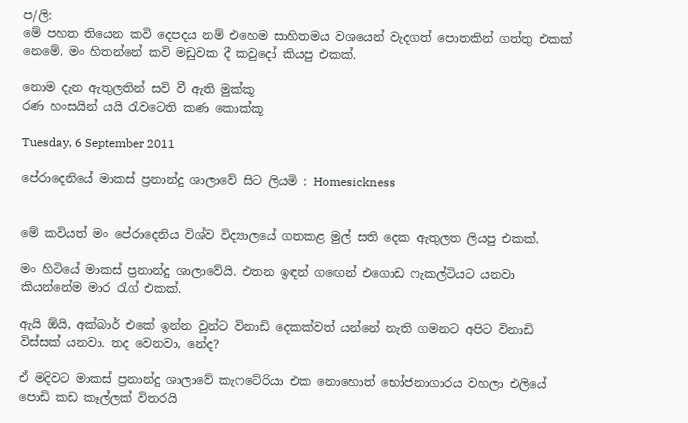ප/ලි:
මේ පහත තියෙන කවි දෙපදය නම් එහෙම සාහිතමය වශයෙන් වැදගත් පොතකින් ගත්තු එකක් නෙමේ. මං හිතන්නේ කවි මඩුවක දී කවුදෝ කියපු එකක්.

නොම දැන ඇතුලතින් සවි වී ඇති මුක්කූ
රණ හංසයින් යයි රැවටෙති කණ කොක්කූ

Tuesday, 6 September 2011

පේරාදෙනියේ මාකස් ප්‍රනාන්දු ශාලාවේ සිට ලියමි : Homesickness


මේ කවියත් මං පේරාදෙනිය විශ්ව විද්‍යාලයේ ගතකළ මුල් සති දෙක ඇතුලත ලියපු එකක්.

මං හිටියේ මාකස් ප්‍රනාන්දු ශාලාවේයි. එතන ඉඳන් ගඟෙන් එගොඩ ෆැකල්ටියට යනවා කියන්නේම මාර රැග් එකක්.

ඇයි ඕයි, අක්බාර් එකේ ඉන්න වුන්ට විනාඩි දෙකක්වත් යන්නේ නැති ගමනට අපිට විනාඩි විස්සක් යනවා. තද වෙනවා, නේද?

ඒ මදිවට මාකස් ප්‍රනාන්දු ශාලාවේ කැෆටේරියා එක නොහොත් භෝජනාගාරය වහලා එලියේ පොඩි කඩ කෑල්ලක් විතරයි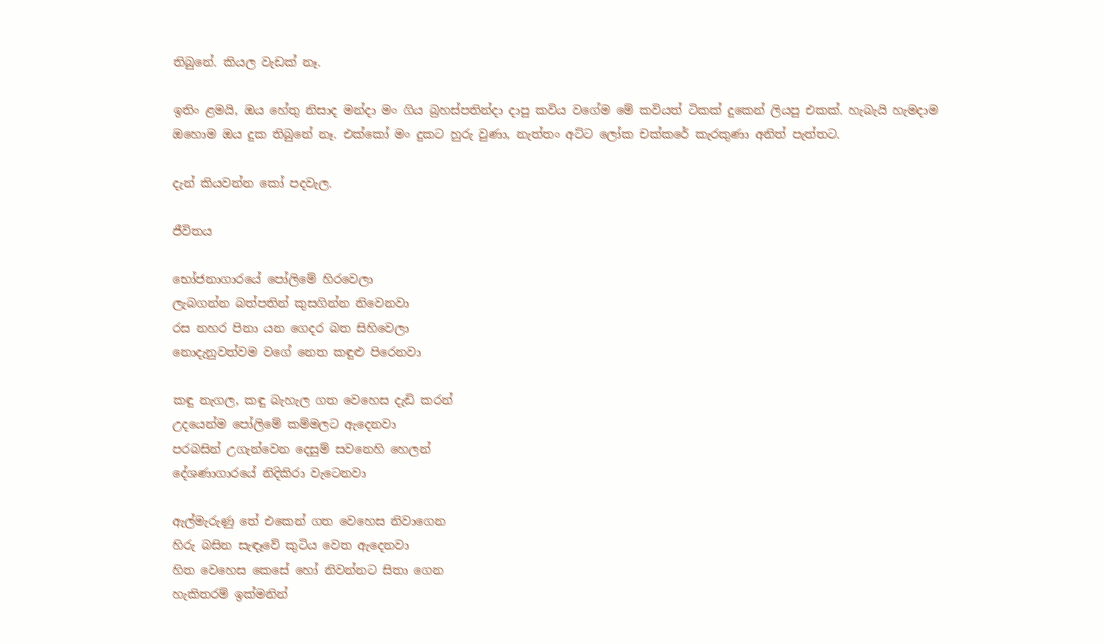තිබුනේ. කියල වැඩක් නෑ.

ඉතිං ළමයි, ඔය හේතු නිසාද මන්දා මං ගිය බ්‍රහස්පතින්දා දාපු කවිය වගේම මේ කවියත් ටිකක් දුකෙන් ලියපු එකක්. හැබැයි හැමදාම ඔහොම ඔය දුක තිබුනේ නෑ. එක්කෝ මං දුකට හුරු වුණා, නැත්තං අට්ට ලෝක චක්කරේ කැරකුණා අනිත් පැත්තට.

දැන් කියවන්න කෝ පදවැල.

ජීවිතය

භෝජනාගාරයේ පෝලිමේ හිරවෙලා
ලැබගන්න බත්පතින් කුසගින්න නිවෙනවා
රස නහර පිනා යන ගෙදර බත සිහිවෙලා
නොදැනුවත්වම වගේ නෙත කඳුළු පිරෙනවා

කඳු නැගල, කඳු බැහැල ගත වෙහෙස දැඩි කරන්
උදයෙන්ම පෝලිමේ කම්මලට ඇදෙනවා
පරබසින් උගැන්වෙන දෙසුම් සවනෙහි හෙලන්
දේශණාගාරයේ නිදිකිරා වැටෙනවා

ඇල්මැරුණු තේ එකෙන් ගත වෙහෙස නිවාගෙන
හිරු බසින සැඳෑවේ කුටිය වෙත ඇදෙනවා
හිත වෙහෙස කෙසේ හෝ නිවන්නට සිතා ගෙන
හැකිතරම් ඉක්මනින්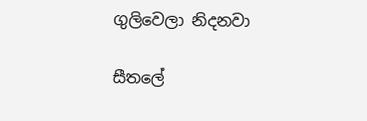ගුලිවෙලා නිදනවා

සීතලේ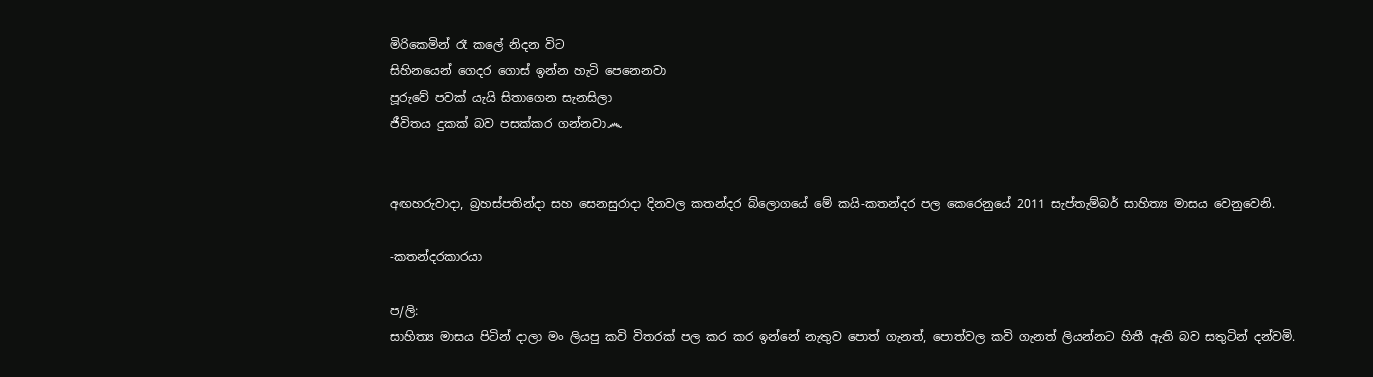මිරිකෙමින් රෑ කලේ නිදන විට
සිහිනයෙන් ගෙදර ගොස් ඉන්න හැටි පෙනෙනවා
පූරුවේ පවක් යැයි සිතාගෙන සැනසිලා
ජීවිතය දුකක් බව පසක්කර ගන්නවා෴


අඟහරුවාදා, බ්‍රහස්පතින්දා සහ සෙනසුරාදා දිනවල කතන්දර බ්ලොගයේ මේ කයි-කතන්දර පල කෙරෙනුයේ 2011 සැප්තැම්බර් සාහිත්‍ය මාසය වෙනුවෙනි.

-කතන්දරකාරයා

ප/ලි:
සාහිත්‍ය මාසය පිටින් දාලා මං ලියපු කවි විතරක් පල කර කර ඉන්නේ නැතුව පොත් ගැනත්, පොත්වල කවි ගැනත් ලියන්නට හිතී ඇති බව සතුටින් දන්වමි.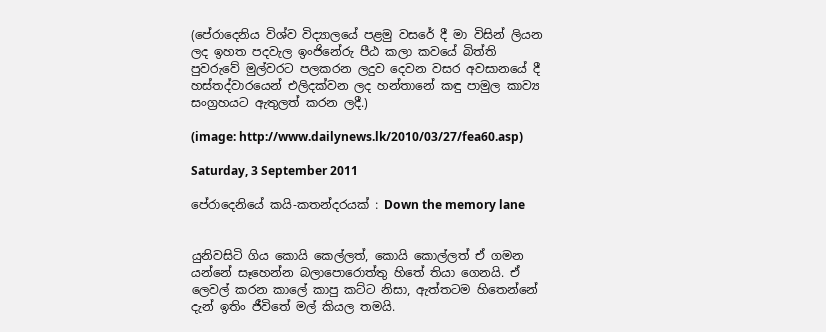(පේරාදෙනිය විශ්ව විද්‍යාලයේ පළමු වසරේ දී මා විසින් ලියන ලද ඉහත පදවැල ඉංජිනේරු පීඨ කලා කවයේ බිත්ති පුවරුවේ මුල්වරට පලකරන ලදුව දෙවන වසර අවසානයේ දී හස්තද්වාරයෙන් එලිදක්වන ලද හන්තානේ කඳු පාමුල කාව්‍ය සංග්‍රහයට ඇතුලත් කරන ලදී.)

(image: http://www.dailynews.lk/2010/03/27/fea60.asp)

Saturday, 3 September 2011

පේරාදෙනියේ කයි-කතන්දරයක් : Down the memory lane


යුනිවසිටි ගිය කොයි කෙල්ලත්, කොයි කොල්ලත් ඒ ගමන යන්නේ සෑහෙන්න බලාපොරොත්තු හිතේ තියා ගෙනයි. ඒ ලෙවල් කරන කාලේ කාපු කට්ට නිසා, ඇත්තටම හිතෙන්නේ දැන් ඉතිං ජීවිතේ මල් කියල තමයි.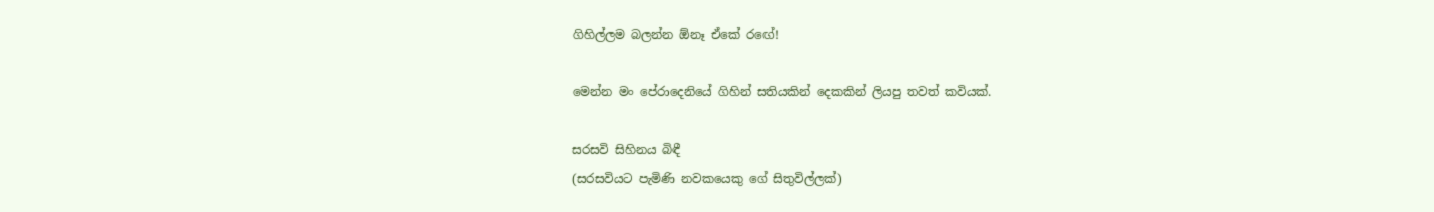ගිහිල්ලම බලන්න ඕනෑ ඒකේ රඟේ!

මෙන්න මං පේරාදෙනියේ ගිහින් සතියකින් දෙකකින් ලියපු තවත් කවියක්.

සරසවි සිහිනය බිඳී
(සරසවියට පැමිණි නවකයෙකු ගේ සිතුවිල්ලක්)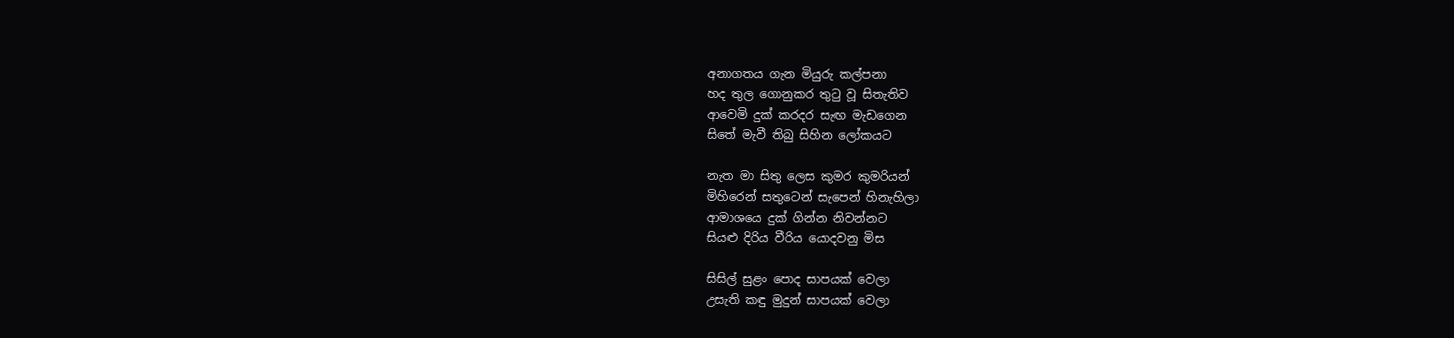අනාගතය ගැන මියුරු කල්පනා
හද තුල ගොනුකර තුටු වූ සිතැතිව
ආවෙමි දුක් කරදර සැඟ මැඩගෙන
සිතේ මැවී තිබු සිහින ලෝකයට

නැත මා සිතු ලෙස කුමර කුමරියන්
මිහිරෙන් සතුටෙන් සැපෙන් හිනැහිලා
ආමාශයෙ දුක් ගින්න නිවන්නට
සියළු දිරිය වීරිය යොදවනු මිස

සිසිල් සුළං පොද සාපයක් වෙලා
උසැති කඳු මුදුන් සාපයක් වෙලා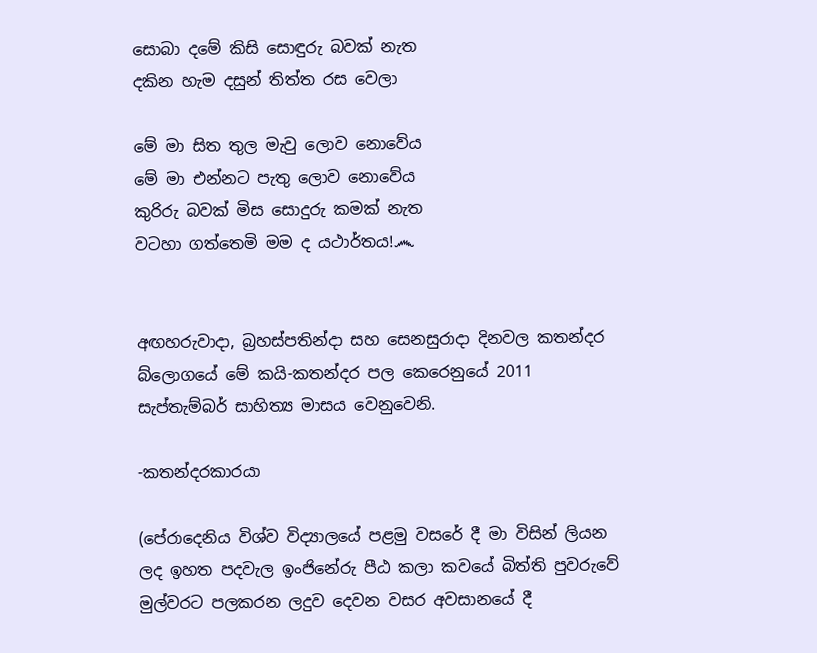සොබා දමේ කිසි සොඳුරු බවක් නැත
දකින හැම දසුන් තිත්ත රස වෙලා

මේ මා සිත තුල මැවු ලොව නොවේය
මේ මා එන්නට පැතු ලොව නොවේය
කුරිරු බවක් මිස සොදුරු කමක් නැත
වටහා ගත්තෙමි මම ද යථාර්තය!෴


අඟහරුවාදා, බ්‍රහස්පතින්දා සහ සෙනසුරාදා දිනවල කතන්දර බ්ලොගයේ මේ කයි-කතන්දර පල කෙරෙනුයේ 2011 සැප්තැම්බර් සාහිත්‍ය මාසය වෙනුවෙනි.

-කතන්දරකාරයා

(පේරාදෙනිය විශ්ව විද්‍යාලයේ පළමු වසරේ දී මා විසින් ලියන ලද ඉහත පදවැල ඉංජිනේරු පීඨ කලා කවයේ බිත්ති පුවරුවේ මුල්වරට පලකරන ලදුව දෙවන වසර අවසානයේ දී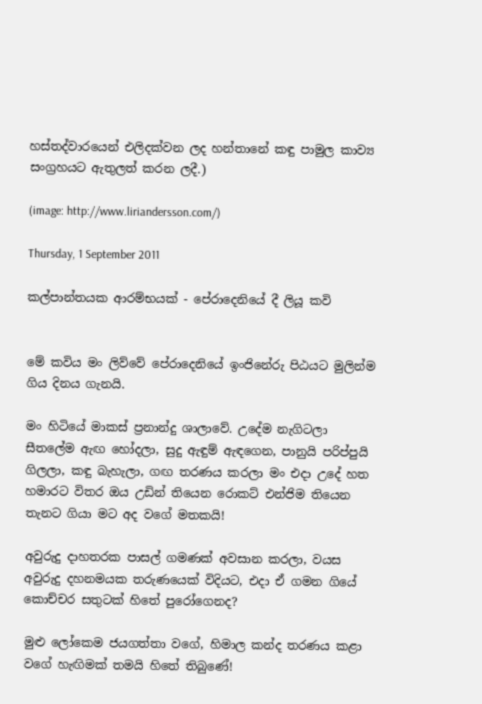හස්තද්වාරයෙන් එලිදක්වන ලද හන්තානේ කඳු පාමුල කාව්‍ය සංග්‍රහයට ඇතුලත් කරන ලදී.)

(image: http://www.liriandersson.com/)

Thursday, 1 September 2011

කල්පාන්තයක ආරම්භයක් - පේරාදෙනියේ දී ලියූ කවි


මේ කවිය මං ලිව්වේ පේරාදෙනියේ ඉංජිනේරු පිඨයට මුලින්ම ගිය දිනය ගැනයි.

මං හිටියේ මාකස් ප්‍රනාන්දු ශාලාවේ. උදේම නැගිටලා සීතලේම ඇඟ හෝදලා, සුදු ඇඳුම් ඇඳගෙන, පානුයි පරිප්පුයි ගිලලා, කඳු බැහැලා, ගඟ තරණය කරලා මං එදා උදේ හත හමාරට විතර ඔය උඩින් තියෙන රොකට් එන්ජිම තියෙන තැනට ගියා මට අද වගේ මතකයි!

අවුරුදු දාහතරක පාසල් ගමණක් අවසාන කරලා, වයස අවුරුදු දහනමයක තරුණයෙක් විදියට, එදා ඒ ගමන ගියේ කොච්චර සතුටක් හිතේ පුරෝගෙනද?

මුළු ලෝකෙම ජයගත්තා වගේ, හිමාල කන්ද තරණය කළා වගේ හැඟිමක් තමයි හිතේ තිබුණේ!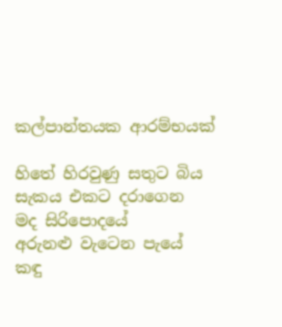කල්පාන්තයක ආරම්භයක්

හිතේ හිරවුණු සතුට බිය සැකය එකට දරාගෙන
මද සිරිපොදයේ
අරුනළු වැටෙන පැයේ
කඳු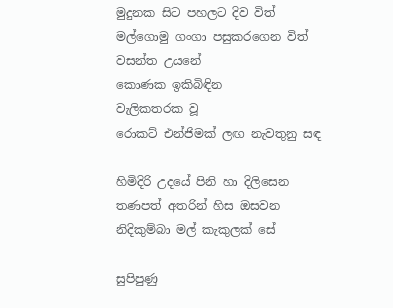මුදුනක සිට පහලට දිව විත්
මල්ගොමු ගංගා පසුකරගෙන විත්
වසන්ත උයනේ
කොණක ඉකිබිඳින
වැලිකතරක වූ
රොකට් එන්ජිමක් ලඟ නැවතුනු සඳ

හිමිදිරි උදයේ පිනි හා දිලිසෙන
තණපත් අතරින් හිස ඔසවන
නිදිකුම්බා මල් කැකුලක් සේ

සුපිපුණු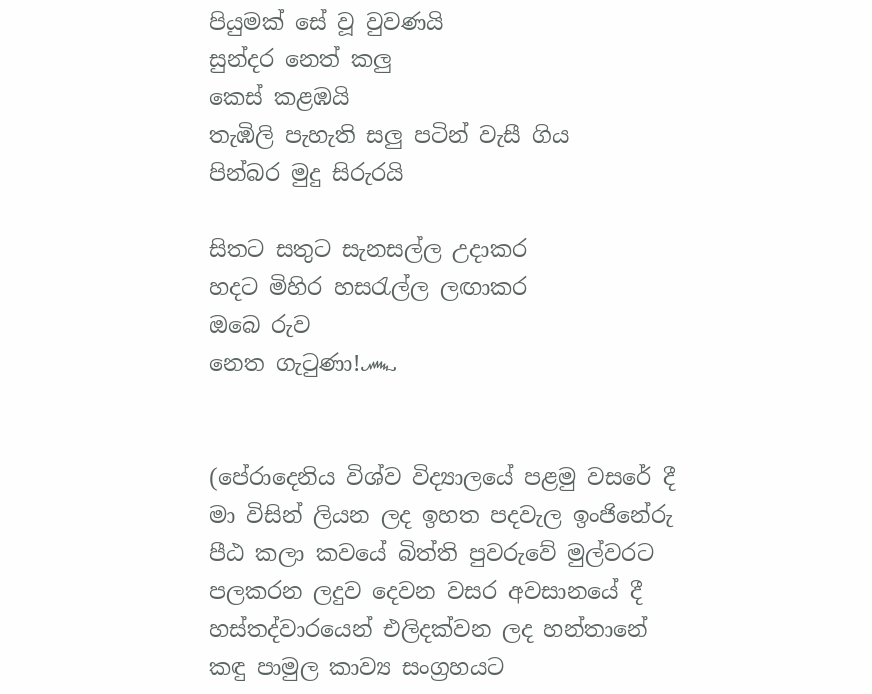පියුමක් සේ වූ වුවණයි
සුන්දර නෙත් කලු
කෙස් කළඹයි
තැඹිලි පැහැති සලු පටින් වැසී ගිය
පින්බර මුදු සිරුරයි

සිතට සතුට සැනසල්ල උදාකර
හදට මිහිර හසරැල්ල ලඟාකර
ඔබෙ රුව
නෙත ගැටුණා!෴


(පේරාදෙනිය විශ්ව විද්‍යාලයේ පළමු වසරේ දී මා විසින් ලියන ලද ඉහත පදවැල ඉංජිනේරු පීඨ කලා කවයේ බිත්ති පුවරුවේ මුල්වරට පලකරන ලදුව දෙවන වසර අවසානයේ දී හස්තද්වාරයෙන් එලිදක්වන ලද හන්තානේ කඳු පාමුල කාව්‍ය සංග්‍රහයට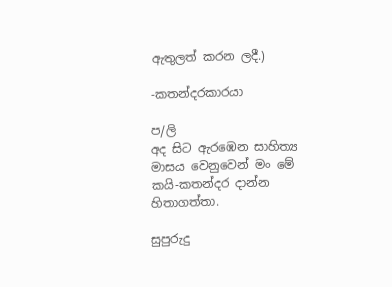ඇතුලත් කරන ලදී.)

-කතන්දරකාරයා

ප/ලි
අද සිට ඇරඹෙන සාහිත්‍ය මාසය වෙනුවෙන් මං මේ කයි-කතන්දර දාන්න හිතාගත්තා.

සුපුරුදු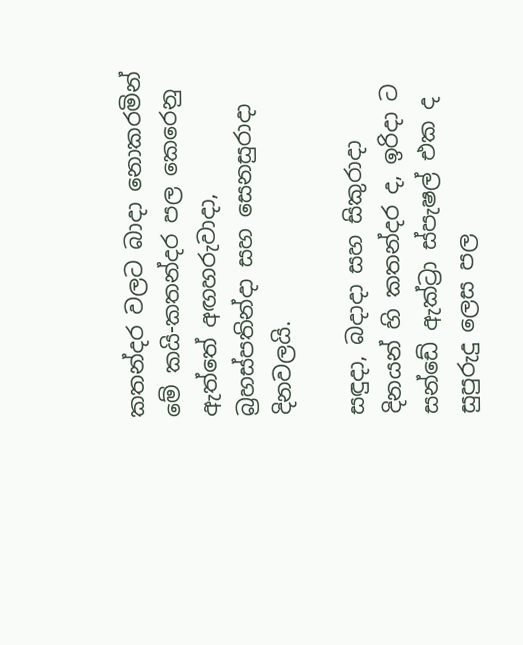කතන්දර වලට බාදා නොකරමින් මේ කයි-කතන්දර පල කෙරෙනු ඇත්තේ අඟහරුවාදා, බ්‍රහස්පතින්දා සහ සෙනසුරාදා දිනවලයි.

සඳුදා, බදාදා සහ සිකුරාදා දිනයන් හි කතන්දර ද, ඉරිදා ට සන්ඩේ ඇක්ට්‍රා ස්පැෂල් එක ද සුපුරුදු ලෙස පල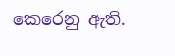කෙරෙනු ඇති.